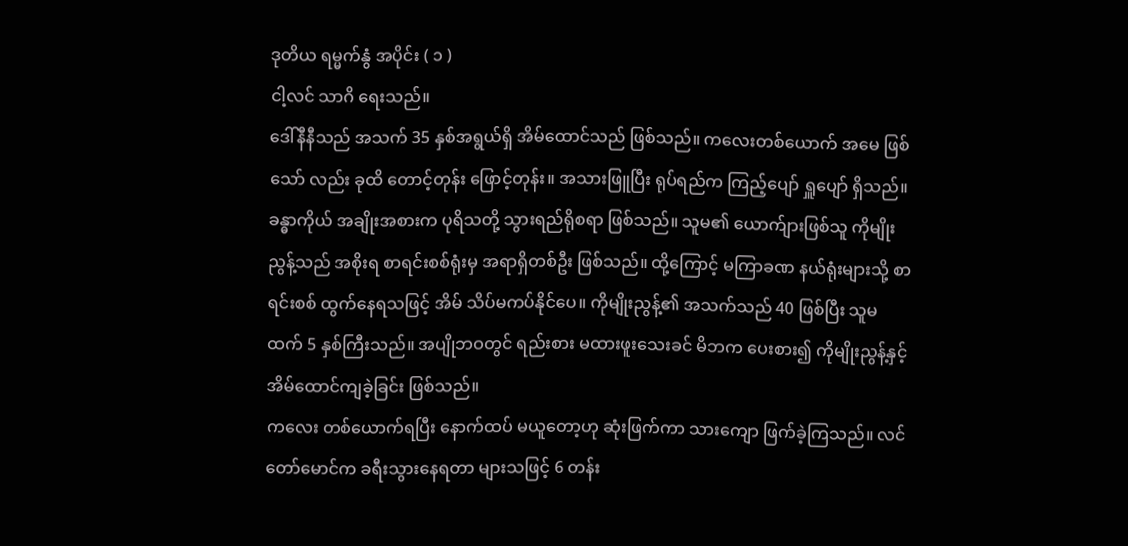ဒုတိယ ရမ္မက်နွံ အပိုင်း ( ၁ )
ငါ့လင် သာဂိ ရေးသည်။
ဒေါ်နီနီသည် အသက် 35 နှစ်အရွယ်ရှိ အိမ်ထောင်သည် ဖြစ်သည်။ ကလေးတစ်ယောက် အမေ ဖြစ်သော် လည်း ခုထိ တောင့်တုန်း ဖြောင့်တုန်း။ အသားဖြူပြီး ရုပ်ရည်က ကြည့်ပျော် ရှူပျော် ရှိသည်။ ခန္ဓာကိုယ် အချိုးအစားက ပုရိသတို့ သွားရည်ရိုစရာ ဖြစ်သည်။ သူမ၏ ယောက်ျားဖြစ်သူ ကိုမျိုးညွန့်သည် အစိုးရ စာရင်းစစ်ရုံးမှ အရာရှိတစ်ဦး ဖြစ်သည်။ ထို့ကြောင့် မကြာခဏ နယ်ရုံးများသို့ စာရင်းစစ် ထွက်နေရသဖြင့် အိမ် သိပ်မကပ်နိုင်ပေ။ ကိုမျိုးညွန့်၏ အသက်သည် 40 ဖြစ်ပြီး သူမထက် 5 နှစ်ကြီးသည်။ အပျိုဘဝတွင် ရည်းစား မထားဖူးသေးခင် မိဘက ပေးစား၍ ကိုမျိုးညွန့်နှင့် အိမ်ထောင်ကျခဲ့ခြင်း ဖြစ်သည်။
ကလေး တစ်ယောက်ရပြီး နောက်ထပ် မယူတော့ဟု ဆုံးဖြက်ကာ သားကျော ဖြက်ခဲ့ကြသည်။ လင်တော်မောင်က ခရီးသွားနေရတာ များသဖြင့် 6 တန်း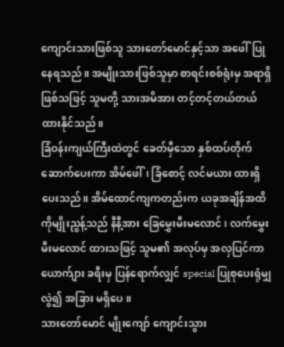ကျောင်းသားဖြစ်သူ သားတော်မောင်နှင့်သာ အဖေါ်ပြုနေရသည်။ အမျိုးသားဖြစ်သူမှာ စာရင်းစစ်ရုံးမှ အရာရှိ ဖြစ်သဖြင့် သူမတို့ သားအမိအား တင့်တင့်တယ်တယ် ထားနိုင်သည်။
ခြံဝန်းကျယ်ကြီးထဲတွင် ခေတ်မှီသော နှစ်ထပ်တိုက် ဆောက်ပေးကာ အိမ်ဖေါ်၊ ခြံစောင့် လင်မယား ထားရှိပေးသည်။ အိမ်ထောင်ကျကတည်းက ယခုအချိန်အထိ ကိုမျိုးညွန့်သည် နီနီ့အား ခြေမွှေးမီးမလောင်၊ လက်မွှေးမီးမလောင် ထားသဖြင့် သူမ၏ အလုပ်မှ အလှပြင်ကာ ယောက်ျား ခရီးမှ ပြန်ရောက်လျှင် special ပြုစုပေးရုံမျှလွဲ၍ အခြား မရှိပေ။
သားတော်မောင် မျိုးကျော် ကျောင်းသွား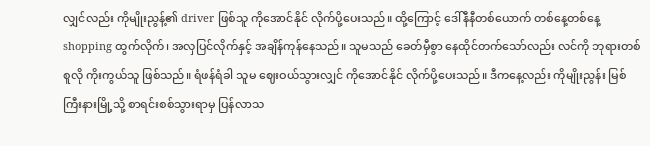လျှင်လည်း ကိုမျိုးညွန့်၏ driver ဖြစ်သူ ကိုအောင်နိုင် လိုက်ပို့ပေးသည်။ ထို့ကြောင့် ဒေါ်နီနီတစ်ယောက် တစ်နေ့တစ်နေ့ shopping ထွက်လိုက်၊ အလှပြင်လိုက်နှင့် အချိန်ကုန်နေသည်။ သူမသည် ခေတ်မှီစွာ နေထိုင်တက်သော်လည်း လင်ကို ဘုရားတစ်စူလို ကိုးကွယ်သူ ဖြစ်သည်။ ရံဖန်ရံခါ သူမ ဈေးဝယ်သွားလျှင် ကိုအောင်နိုင် လိုက်ပို့ပေးသည်။ ဒီကနေ့လည်း ကိုမျိုးညွန်း မြစ်ကြီးနားမြို့သို့ စာရင်းစစ်သွားရာမှ ပြန်လာသ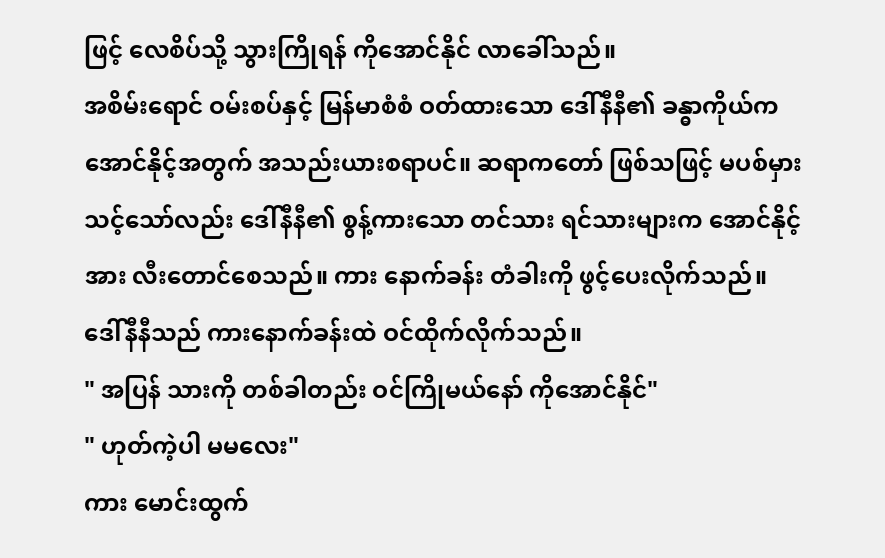ဖြင့် လေစိပ်သို့ သွားကြိုရန် ကိုအောင်နိုင် လာခေါ်သည်။
အစိမ်းရောင် ဝမ်းစပ်နှင့် မြန်မာစံစံ ဝတ်ထားသော ဒေါ်နီနီ၏ ခန္ဓာကိုယ်က အောင်နိုင့်အတွက် အသည်းယားစရာပင်။ ဆရာကတော် ဖြစ်သဖြင့် မပစ်မှားသင့်သော်လည်း ဒေါ်နီနီ၏ စွန့်ကားသော တင်သား ရင်သားများက အောင်နိုင့်အား လီးတောင်စေသည်။ ကား နောက်ခန်း တံခါးကို ဖွင့်ပေးလိုက်သည်။ ဒေါ်နီနီသည် ကားနောက်ခန်းထဲ ဝင်ထိုက်လိုက်သည်။
" အပြန် သားကို တစ်ခါတည်း ဝင်ကြိုမယ်နော် ကိုအောင်နိုင်"
" ဟုတ်ကဲ့ပါ မမလေး"
ကား မောင်းထွက်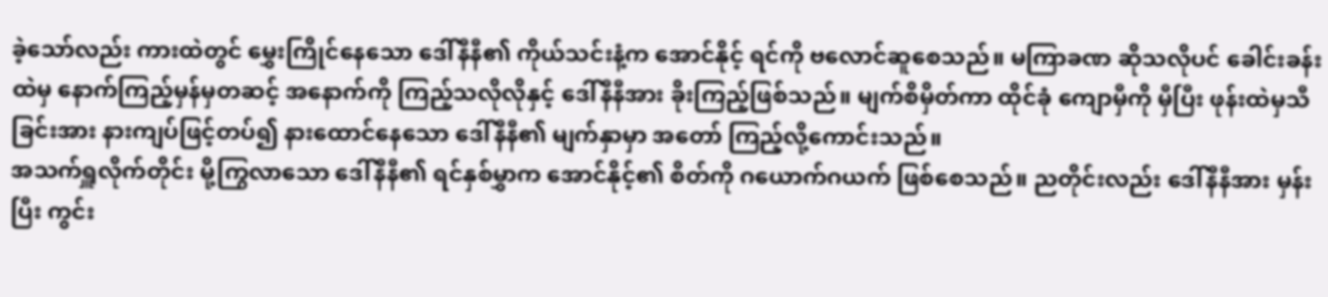ခဲ့သော်လည်း ကားထဲတွင် မွှေးကြိုင်နေသော ဒေါ်နီနီ၏ ကိုယ်သင်းနံ့က အောင်နိုင့် ရင်ကို ဗလောင်ဆူစေသည်။ မကြာခဏ ဆိုသလိုပင် ခေါင်းခန်းထဲမှ နောက်ကြည့်မှန်မှတဆင့် အနောက်ကို ကြည့်သလိုလိုနှင့် ဒေါ်နီနီအား ခိုးကြည့်ဖြစ်သည်။ မျက်စိမှိတ်ကာ ထိုင်ခုံ ကျောမှီကို မှီပြီး ဖုန်းထဲမှသီခြင်းအား နားကျပ်ဖြင့်တပ်၍ နားထောင်နေသော ဒေါ်နီနီ၏ မျက်နှာမှာ အတော် ကြည့်လို့ကောင်းသည်။
အသက်ရှူလိုက်တိုင်း မို့ကြွလာသော ဒေါ်နီနီ၏ ရင်နှစ်မွှာက အောင်နိုင့်၏ စိတ်ကို ဂယောက်ဂယက် ဖြစ်စေသည်။ ညတိုင်းလည်း ဒေါ်နီနီအား မှန်းပြီး ကွင်း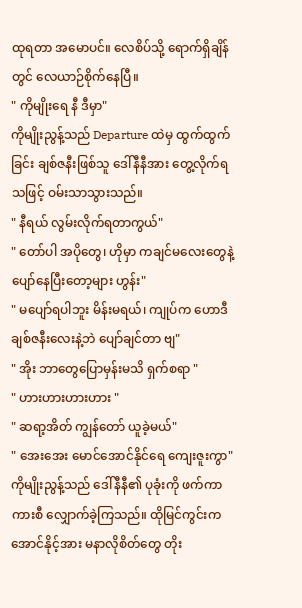ထုရတာ အမောပင်။ လေစိပ်သို့ ရောက်ရှိချိန်တွင် လေယာဉ်စိုက်နေပြီ။
" ကိုမျိုးရေ နီ ဒီမှာ"
ကိုမျိုးညွန့်သည် Departure ထဲမှ ထွက်ထွက်ခြင်း ချစ်ဇနီးဖြစ်သူ ဒေါ်နီနီအား တွေ့လိုက်ရသဖြင့် ဝမ်းသာသွားသည်။
" နီရယ် လွမ်းလိုက်ရတာကွယ်"
" တော်ပါ အပိုတွေ၊ ဟိုမှာ ကချင်မလေးတွေနဲ့ ပျော်နေပြီးတော့များ ဟွန်း"
" မပျော်ရပါဘူး မိန်းမရယ်၊ ကျုပ်က ဟောဒီ ချစ်ဇနီးလေးနဲ့ဘဲ ပျော်ချင်တာ ဗျ"
" အိုး ဘာတွေပြောမှန်းမသိ ရှက်စရာ "
" ဟားဟားဟားဟား "
" ဆရာ့အိတ် ကျွန်တော် ယူခဲ့မယ်"
" အေးအေး မောင်အောင်နိုင်ရေ ကျေးဇူးကွာ"
ကိုမျိုးညွန့်သည် ဒေါ်နီနီ၏ ပုခုံးကို ဖက်ကာ ကားစီ လျှောက်ခဲ့ကြသည်။ ထိုမြင်ကွင်းက အောင်နိုင့်အား မနာလိုစိတ်တွေ တိုး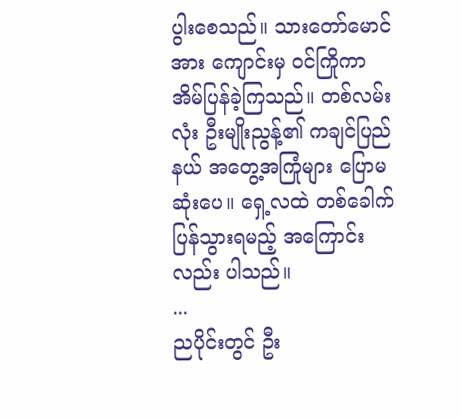ပွါးစေသည်။ သားတော်မောင်အား ကျောင်းမှ ဝင်ကြိုကာ အိမ်ပြန်ခဲ့ကြသည်။ တစ်လမ်းလုံး ဦးမျိုးညွန့်၏ ကချင်ပြည်နယ် အတွေ့အကြုံများ ပြောမဆုံးပေ။ ရှေ့လထဲ တစ်ခေါက်ပြန်သွားရမည့် အကြောင်းလည်း ပါသည်။
...
ညပိုင်းတွင် ဦး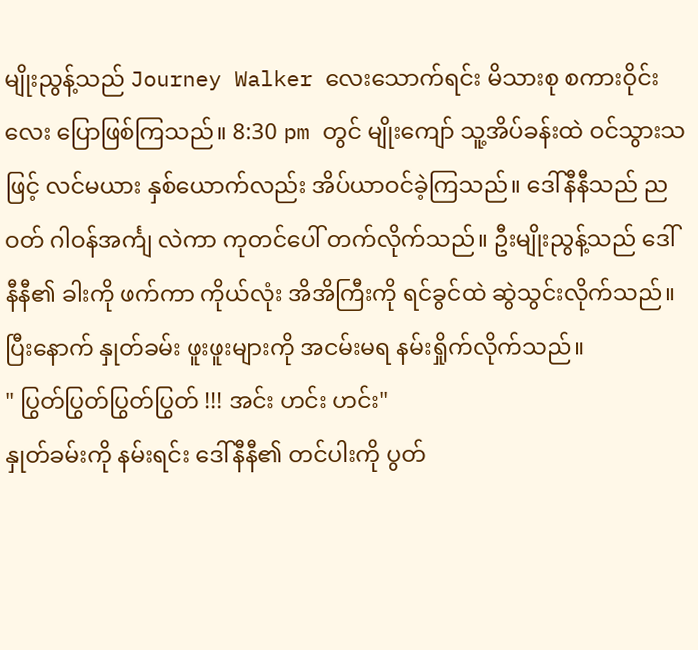မျိုးညွန့်သည် Journey Walker လေးသောက်ရင်း မိသားစု စကားဝိုင်းလေး ပြောဖြစ်ကြသည်။ 8:30 pm တွင် မျိုးကျော် သူ့အိပ်ခန်းထဲ ဝင်သွားသဖြင့် လင်မယား နှစ်ယောက်လည်း အိပ်ယာဝင်ခဲ့ကြသည်။ ဒေါ်နီနီသည် ညဝတ် ဂါဝန်အင်္ကျ လဲကာ ကုတင်ပေါ် တက်လိုက်သည်။ ဦးမျိုးညွန့်သည် ဒေါ်နီနီ၏ ခါးကို ဖက်ကာ ကိုယ်လုံး အိအိကြီးကို ရင်ခွင်ထဲ ဆွဲသွင်းလိုက်သည်။ ပြီးနောက် နှုတ်ခမ်း ဖူးဖူးများကို အငမ်းမရ နမ်းရှိုက်လိုက်သည်။
" ပြွတ်ပြွတ်ပြွတ်ပြွတ် !!! အင်း ဟင်း ဟင်း"
နှုတ်ခမ်းကို နမ်းရင်း ဒေါ်နီနီ၏ တင်ပါးကို ပွတ်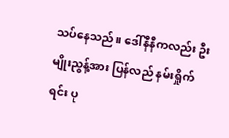သပ်နေသည်။ ဒေါ်နီနီကလည်း ဦးမျိုးညွန့်အား ပြန်လည် နမ်းရှိုက်ရင်း ပု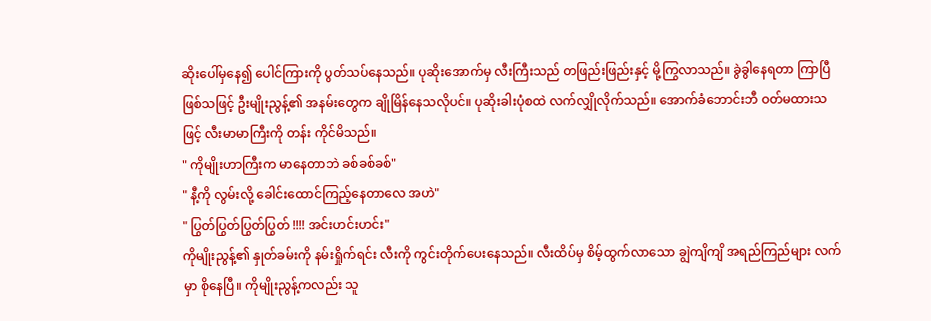ဆိုးပေါ်မှနေ၍ ပေါင်ကြားကို ပွတ်သပ်နေသည်။ ပုဆိုးအောက်မှ လီးကြီးသည် တဖြည်းဖြည်းနှင့် မို့ကြွလာသည်။ ခွဲခွါနေရတာ ကြာပြီ ဖြစ်သဖြင့် ဦးမျိုးညွန့်၏ အနမ်းတွေက ချိုမြိန်နေသလိုပင်။ ပုဆိုးခါးပုံစထဲ လက်လျှိုလိုက်သည်။ အောက်ခံဘောင်းဘီ ဝတ်မထားသဖြင့် လီးမာမာကြီးကို တန်း ကိုင်မိသည်။
" ကိုမျိုးဟာကြီးက မာနေတာဘဲ ခစ်ခစ်ခစ်"
" နီ့ကို လွမ်းလို့ ခေါင်းထောင်ကြည့်နေတာလေ အဟဲ"
" ပြွတ်ပြွတ်ပြွတ်ပြွတ် !!!! အင်းဟင်းဟင်း"
ကိုမျိုးညွန့်၏ နှုတ်ခမ်းကို နမ်းရှိုက်ရင်း လီးကို ကွင်းတိုက်ပေးနေသည်။ လီးထိပ်မှ စိမ့်ထွက်လာသော ချွဲကျိကျိ အရည်ကြည်များ လက်မှာ စိုနေပြီ။ ကိုမျိုးညွန့်ကလည်း သူ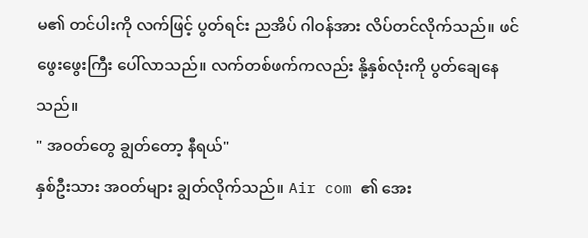မ၏ တင်ပါးကို လက်ဖြင့် ပွတ်ရင်း ညအိပ် ဂါဝန်အား လိပ်တင်လိုက်သည်။ ဖင်ဖွေးဖွေးကြီး ပေါ်လာသည်။ လက်တစ်ဖက်ကလည်း နို့နှစ်လုံးကို ပွတ်ချေနေသည်။
" အဝတ်တွေ ချွတ်တော့ နီရယ်"
နှစ်ဦးသား အဝတ်များ ချွတ်လိုက်သည်။ Air com ၏ အေး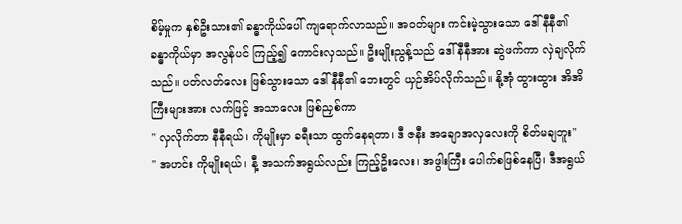စိမ့်မှုက နှစ်ဦးသား၏ ခန္ဓာကိုယ်ပေါ် ကျရောက်လာသည်။ အဝတ်များ ကင်းမဲ့သွားသော ဒေါ်နီနီ၏ ခန္ဓာကိုယ်မှာ အလွန်ပင် ကြည့်၍ ကောင်းလှသည်။ ဦးမျိုးညွန့်သည် ဒေါ်နီနီအား ဆွဲဖက်ကာ လှဲချလိုက်သည်။ ပတ်လတ်လေး ဖြစ်သွားသော ဒေါ်နီနီ၏ ဘေးတွင် ယှဉ်အိပ်လိုက်သည်။ နို့အုံ ထွားထွား အိအိကြီးများအား လက်ဖြင့် အသာလေး ဖြစ်ညှစ်ကာ
" လှလိုက်တာ နီနီရယ်၊ ကိုမျိုးမှာ ခရီးသာ ထွက်နေရတာ၊ ဒီ ဇနီး အချောအလှလေးကို စိတ်မချဘူး"
" အဟင်း ကိုမျိုးရယ်၊ နီ့ အသက်အရွယ်လည်း ကြည့်ဦးလေး၊ အဖွါးကြီး ပေါက်စဖြစ်နေပြီ၊ ဒီအရွယ်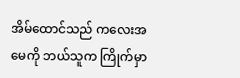အိမ်ထောင်သည် ကလေးအမေကို ဘယ်သူက ကြိုက်မှာ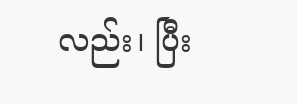လည်း၊ ပြီး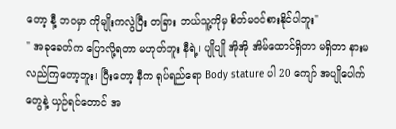တော့ နီ့ ဘဝမှာ ကိုမျိုးကလွဲပြီး တခြား ဘယ်သူ့ကိုမှ စိတ်မဝင်စားနိုင်ပါဘူး"
" အခုခေတ်က ပြောလို့ရတာ မဟုတ်ဘူး နီရဲ့၊ ပျိုပျို အိုအို အိမ်ထောင်ရှိတာ မရှိတာ နားမလည်ကြတော့ဘူး၊ ပြီးတော့ နီက ရုပ်ရည်ရော Body stature ပါ 20 ကျော် အပျိုပေါက်တွေနဲ့ ယှဉ်ရင်တောင် အ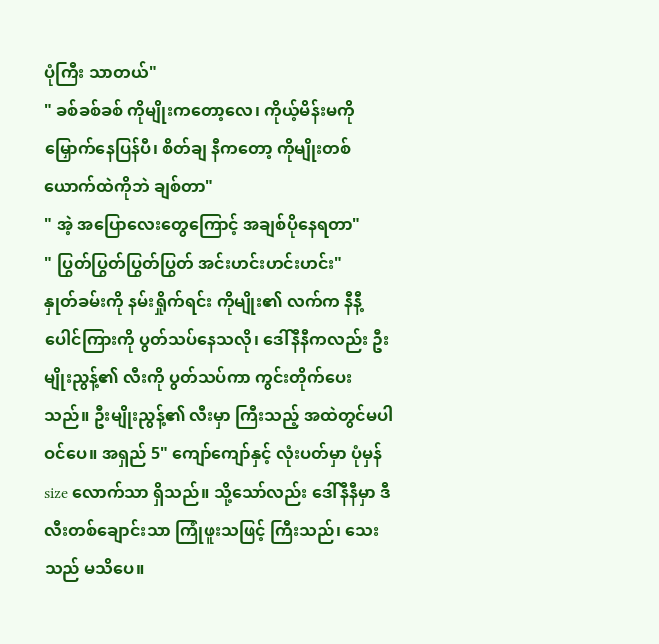ပုံကြီး သာတယ်"
" ခစ်ခစ်ခစ် ကိုမျိုးကတော့လေ၊ ကိုယ့်မိန်းမကို မြှောက်နေပြန်ပီ၊ စိတ်ချ နီကတော့ ကိုမျိုးတစ်ယောက်ထဲကိုဘဲ ချစ်တာ"
" အဲ့ အပြောလေးတွေကြောင့် အချစ်ပိုနေရတာ"
" ပြွတ်ပြွတ်ပြွတ်ပြွတ် အင်းဟင်းဟင်းဟင်း"
နှုတ်ခမ်းကို နမ်းရှိုက်ရင်း ကိုမျိုး၏ လက်က နီနီ့ ပေါင်ကြားကို ပွတ်သပ်နေသလို၊ ဒေါ်နီနီကလည်း ဦးမျိုးညွန့်၏ လီးကို ပွတ်သပ်ကာ ကွင်းတိုက်ပေးသည်။ ဦးမျိုးညွန့်၏ လီးမှာ ကြီးသည့် အထဲတွင်မပါဝင်ပေ။ အရှည် 5" ကျော်ကျော်နှင့် လုံးပတ်မှာ ပုံမှန် size လောက်သာ ရှိသည်။ သို့သော်လည်း ဒေါ်နီနီမှာ ဒီလီးတစ်ချောင်းသာ ကြုံဖူးသဖြင့် ကြီးသည်၊ သေးသည် မသိပေ။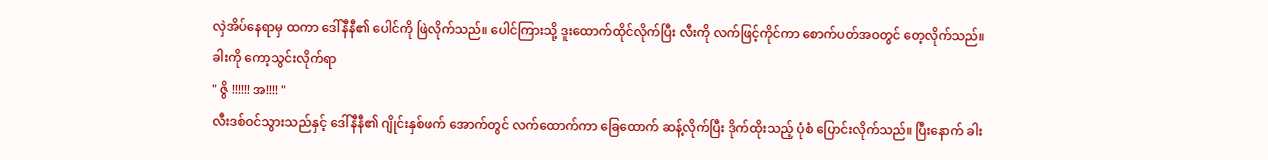လှဲအိပ်နေရာမှ ထကာ ဒေါ်နီနီ၏ ပေါင်ကို ဖြဲလိုက်သည်။ ပေါင်ကြားသို့ ဒူးထောက်ထိုင်လိုက်ပြီး လီးကို လက်ဖြင့်ကိုင်ကာ စောက်ပတ်အဝတွင် တေ့လိုက်သည်။ ခါးကို ကော့သွင်းလိုက်ရာ
" ဇွိ !!!!!! အ!!!! "
လီးဒစ်ဝင်သွားသည်နှင့် ဒေါ်နီနီ၏ ဂျိုင်းနှစ်ဖက် အောက်တွင် လက်ထောက်ကာ ခြေထောက် ဆန့်လိုက်ပြီး ဒိုက်ထိုးသည့် ပုံစံ ပြောင်းလိုက်သည်။ ပြီးနောက် ခါး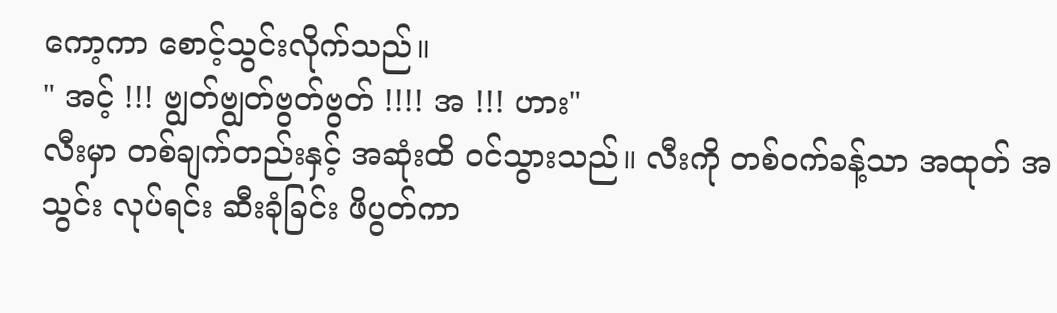ကော့ကာ စောင့်သွင်းလိုက်သည်။
" အင့် !!! ဗျွတ်ဗျွတ်ဗွတ်ဗွတ် !!!! အ !!! ဟား"
လီးမှာ တစ်ချက်တည်းနှင့် အဆုံးထိ ဝင်သွားသည်။ လီးကို တစ်ဝက်ခန့်သာ အထုတ် အသွင်း လုပ်ရင်း ဆီးခုံခြင်း ဖိပွတ်ကာ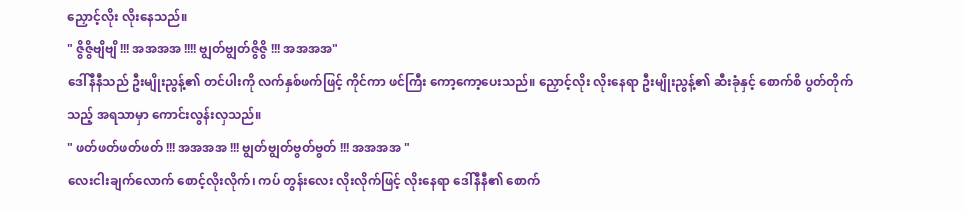ညှောင့်လိုး လိုးနေသည်။
" ဇွိဇွိဗျိဗျိ !!! အအအအ !!!! ဗျွတ်ဗျွတ်ဇွိဇွိ !!! အအအအ"
ဒေါ်နီနီသည် ဦးမျိုးညွန့်၏ တင်ပါးကို လက်နှစ်ဖက်ဖြင့် ကိုင်ကာ ဖင်ကြီး ကော့ကော့ပေးသည်။ ညှောင့်လိုး လိုးနေရာ ဦးမျိုးညွန့်၏ ဆီးခုံနှင့် စောက်စိ ပွတ်တိုက်သည့် အရသာမှာ ကောင်းလွန်းလှသည်။
" ဖတ်ဖတ်ဖတ်ဖတ် !!! အအအအ !!! ဗျွတ်ဗျွတ်ဗွတ်ဗွတ် !!! အအအအ "
လေးငါးချက်လောက် စောင့်လိုးလိုက်၊ ကပ် တွန်းလေး လိုးလိုက်ဖြင့် လိုးနေရာ ဒေါ်နီနီ၏ စောက်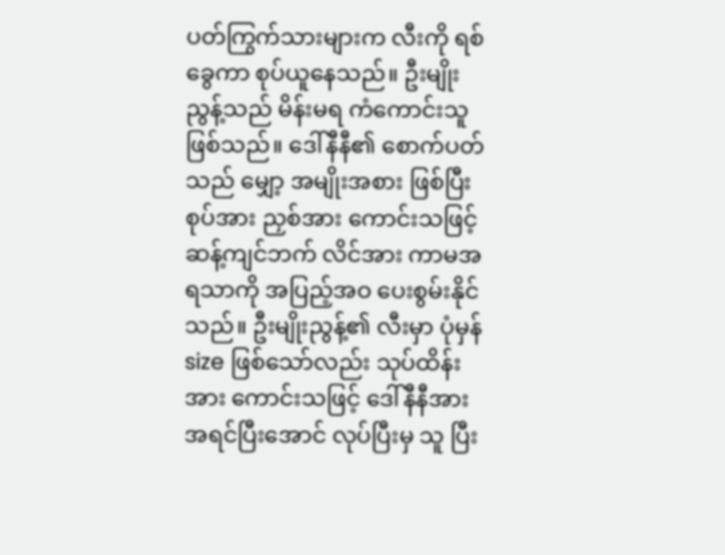ပတ်ကြွက်သားများက လီးကို ရစ်ခွေကာ စုပ်ယူနေသည်။ ဦးမျိုးညွန့်သည် မိန်းမရ ကံကောင်းသူ ဖြစ်သည်။ ဒေါ်နီနီ၏ စောက်ပတ်သည် မျှော့ အမျိုးအစား ဖြစ်ပြီး စုပ်အား ညှစ်အား ကောင်းသဖြင့် ဆန့်ကျင်ဘက် လိင်အား ကာမအရသာကို အပြည့်အဝ ပေးစွမ်းနိုင်သည်။ ဦးမျိုးညွန့်၏ လီးမှာ ပုံမှန် size ဖြစ်သော်လည်း သုပ်ထိန်းအား ကောင်းသဖြင့် ဒေါ်နီနီအား အရင်ပြီးအောင် လုပ်ပြီးမှ သူ ပြီး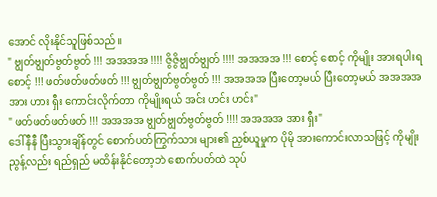အောင် လိုးနိုင်သူဖြစ်သည်။
" ဗျွတ်ဗျွတ်ဗွတ်ဗွတ် !!! အအအအ !!!! ဇွိဇွိဗျွတ်ဗျွတ် !!!! အအအအ !!! စောင့် စောင့် ကိုမျိုး အားရပါးရစောင့် !!! ဖတ်ဖတ်ဖတ်ဖတ် !!! ဗျွတ်ဗျွတ်ဗွတ်ဗွတ် !!! အအအအ ပြီးတော့မယ် ပြီးတော့မယ် အအအအ အား ဟား ရှီး ကောင်းလိုက်တာ ကိုမျိုးရယ် အင်း ဟင်း ဟင်း"
" ဖတ်ဖတ်ဖတ်ဖတ် !!! အအအအ ဗျွတ်ဗျွတ်ဗွတ်ဗွတ် !!!! အအအအ အား ရှီး"
ဒေါ်နီနီ ပြီးသွားချိန်တွင် စောက်ပတ်ကြွက်သား များ၏ ညှစ်ယူမှုက ပိုမို အားကောင်းလာသဖြင့် ကိုမျိုးညွန့်လည်း ရည်ရှည် မထိန်းနိုင်တော့ဘဲ စောက်ပတ်ထဲ သုပ်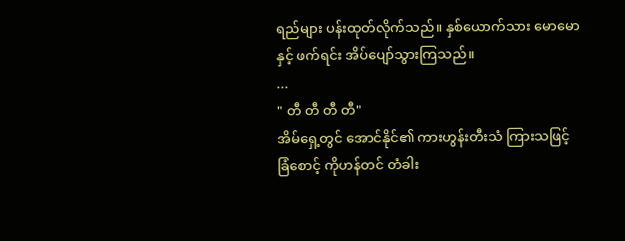ရည်များ ပန်းထုတ်လိုက်သည်။ နှစ်ယောက်သား မောမောနှင့် ဖက်ရင်း အိပ်ပျော်သွားကြသည်။
...
" တီ တီ တီ တီ"
အိမ်ရှေ့တွင် အောင်နိုင်၏ ကားဟွန်းတီးသံ ကြားသဖြင့် ခြံစောင့် ကိုဟန်တင် တံခါး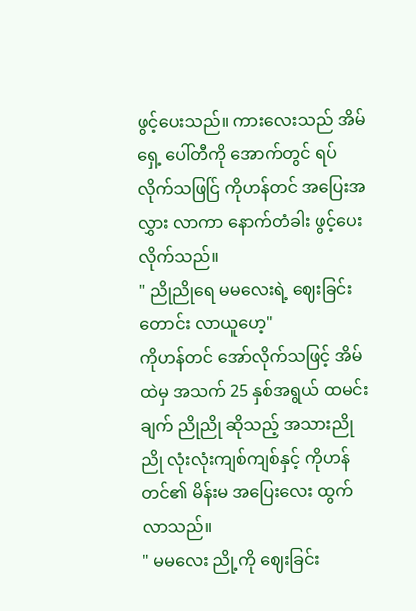ဖွင့်ပေးသည်။ ကားလေးသည် အိမ်ရှေ့ ပေါ်တီကို အောက်တွင် ရပ်လိုက်သဖြင်ြ ကိုဟန်တင် အပြေးအလွှား လာကာ နောက်တံခါး ဖွင့်ပေးလိုက်သည်။
" ညိုညိုရေ မမလေးရဲ့ ဈေးခြင်းတောင်း လာယူဟေ့"
ကိုဟန်တင် အော်လိုက်သဖြင့် အိမ်ထဲမှ အသက် 25 နှစ်အရွယ် ထမင်းချက် ညိုညို ဆိုသည့် အသားညိုညို လုံးလုံးကျစ်ကျစ်နှင့် ကိုဟန်တင်၏ မိန်းမ အပြေးလေး ထွက်လာသည်။
" မမလေး ညို့ကို ဈေးခြင်း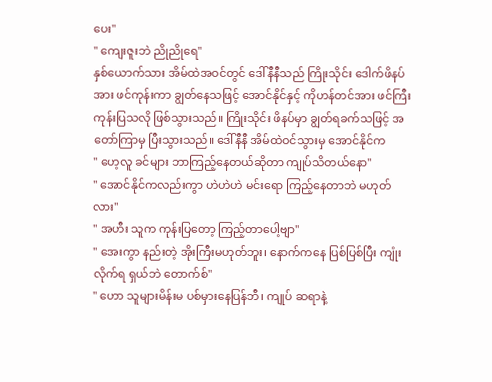ပေး"
" ကျေးဇူးဘဲ ညိုညိုရေ"
နှစ်ယောက်သား အိမ်ထဲအဝင်တွင် ဒေါ်နီနီသည် ကြိုးသိုင်း ဒေါက်ဖိနပ်အား ဖင်ကုန်းကာ ချွတ်နေသဖြင့် အောင်နိုင်နှင့် ကိုဟန်တင်အား ဖင်ကြီး ကုန်းပြသလို ဖြစ်သွားသည်။ ကြိုးသိုင်း ဖိနပ်မှာ ချွတ်ရခက်သဖြင့် အတော်ကြာမှ ပြီးသွားသည်။ ဒေါ်နီနီ အိမ်ထဲဝင်သွားမှ အောင်နိုင်က
" ဟေ့လူ ခင်များ ဘာကြည့်နေတယ်ဆိုတာ ကျုပ်သိတယ်နော"
" အောင်နိုင်ကလည်းကွာ ဟဲဟဲဟဲ မင်းရော ကြည့်နေတာဘဲ မဟုတ်လား"
" အဟီး သူက ကုန်းပြတော့ ကြည့်တာပေါ့ဗျာ"
" အေးကွာ နည်းတဲ့ အိုးကြီးမဟုတ်ဘူး၊ နောက်ကနေ ပြစ်ပြစ်ပြီး ကျုံးလိုက်ရ ရှယ်ဘဲ တောက်စ်"
" ဟော သူများမိန်းမ ပစ်မှားနေပြန်ဘီ၊ ကျုပ် ဆရာနဲ့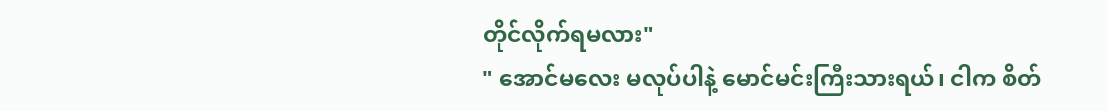တိုင်လိုက်ရမလား"
" အောင်မလေး မလုပ်ပါနဲ့ မောင်မင်းကြီးသားရယ်၊ ငါက စိတ်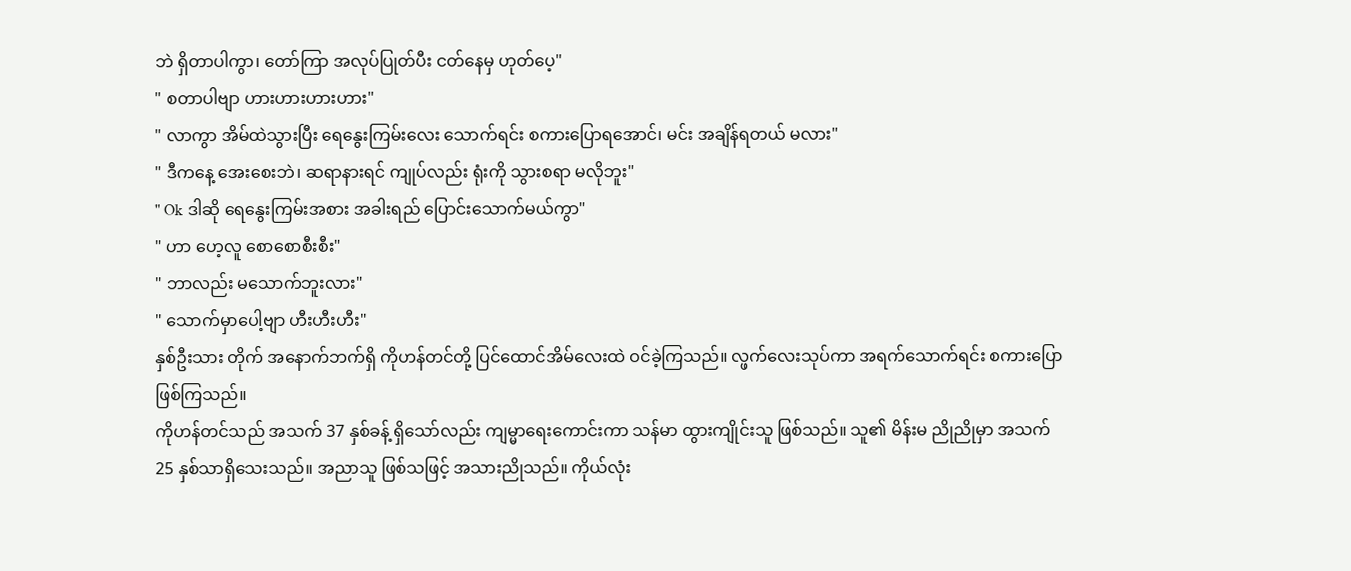ဘဲ ရှိတာပါကွာ၊ တော်ကြာ အလုပ်ပြုတ်ပီး ငတ်နေမှ ဟုတ်ပေ့"
" စတာပါဗျာ ဟားဟားဟားဟား"
" လာကွာ အိမ်ထဲသွားပြီး ရေနွေးကြမ်းလေး သောက်ရင်း စကားပြောရအောင်၊ မင်း အချိန်ရတယ် မလား"
" ဒီကနေ့ အေးစေးဘဲ၊ ဆရာနားရင် ကျုပ်လည်း ရုံးကို သွားစရာ မလိုဘူး"
" Ok ဒါဆို ရေနွေးကြမ်းအစား အခါးရည် ပြောင်းသောက်မယ်ကွာ"
" ဟာ ဟေ့လူ စောစောစီးစီး"
" ဘာလည်း မသောက်ဘူးလား"
" သောက်မှာပေါ့ဗျာ ဟီးဟီးဟီး"
နှစ်ဦးသား တိုက် အနောက်ဘက်ရှိ ကိုဟန်တင်တို့ ပြင်ထောင်အိမ်လေးထဲ ဝင်ခဲ့ကြသည်။ လ္ဖက်လေးသုပ်ကာ အရက်သောက်ရင်း စကားပြောဖြစ်ကြသည်။
ကိုဟန်တင်သည် အသက် 37 နှစ်ခန့် ရှိသော်လည်း ကျမ္မာရေးကောင်းကာ သန်မာ ထွားကျိုင်းသူ ဖြစ်သည်။ သူ၏ မိန်းမ ညိုညိုမှာ အသက် 25 နှစ်သာရှိသေးသည်။ အညာသူ ဖြစ်သဖြင့် အသားညိုသည်။ ကိုယ်လုံး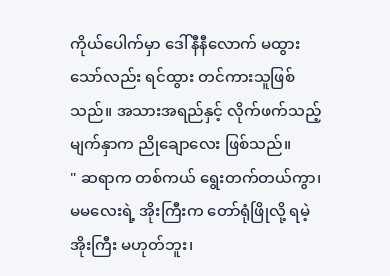ကိုယ်ပေါက်မှာ ဒေါ်နီနီလောက် မထွားသော်လည်း ရင်ထွား တင်ကားသူဖြစ်သည်။ အသားအရည်နှင့် လိုက်ဖက်သည့် မျက်နှာက ညိုချောလေး ဖြစ်သည်။
" ဆရာက တစ်ကယ် ရွေးတက်တယ်ကွာ၊ မမလေးရဲ့ အိုးကြီးက တော်ရုံဖြိုလို့ ရမဲ့အိုးကြီး မဟုတ်ဘူး၊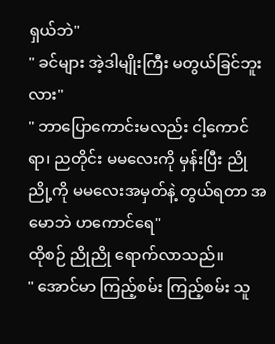ရှယ်ဘဲ"
" ခင်များ အဲ့ဒါမျိုးကြီး မတွယ်ခြင်ဘူးလား"
" ဘာပြောကောင်းမလည်း ငါ့ကောင်ရာ၊ ညတိုင်း မမလေးကို မှန်းပြီး ညိုညို့ကို မမလေးအမှတ်နဲ့ တွယ်ရတာ အမောဘဲ ဟကောင်ရေ"
ထိုစဉ် ညိုညို ရောက်လာသည်။
" အောင်မာ ကြည့်စမ်း ကြည့်စမ်း သူ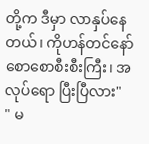တို့က ဒီမှာ လာနှပ်နေတယ်၊ ကိုဟန်တင်နော် စောစောစီးစီးကြီး၊ အလုပ်ရော ပြီးပြီလား"
" မ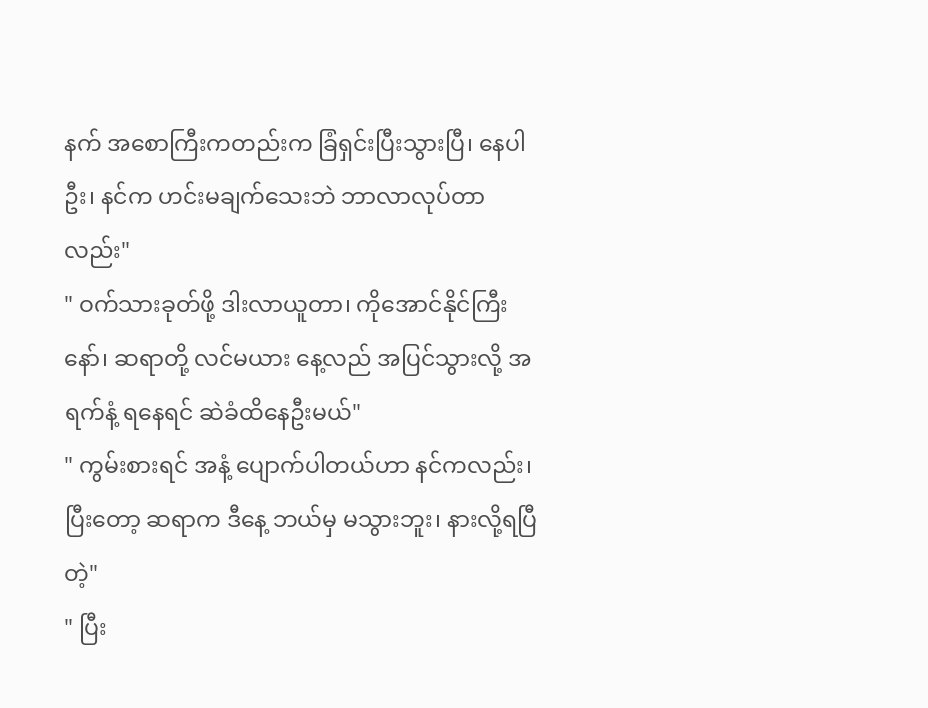နက် အစောကြီးကတည်းက ခြံရှင်းပြီးသွားပြီ၊ နေပါဦး၊ နင်က ဟင်းမချက်သေးဘဲ ဘာလာလုပ်တာလည်း"
" ဝက်သားခုတ်ဖို့ ဒါးလာယူတာ၊ ကိုအောင်နိုင်ကြီးနော်၊ ဆရာတို့ လင်မယား နေ့လည် အပြင်သွားလို့ အရက်နံ့ ရနေရင် ဆဲခံထိနေဦးမယ်"
" ကွမ်းစားရင် အနံ့ ပျောက်ပါတယ်ဟာ နင်ကလည်း၊ ပြီးတော့ ဆရာက ဒီနေ့ ဘယ်မှ မသွားဘူး၊ နားလို့ရပြီတဲ့"
" ပြီး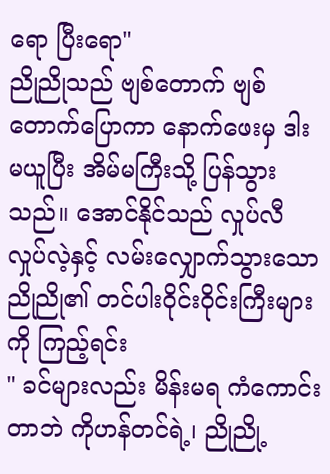ရော ပြီးရော"
ညိုညိုသည် ဗျစ်တောက် ဗျစ်တောက်ပြောကာ နောက်ဖေးမှ ဒါးမယူပြီး အိမ်မကြီးသို့ ပြန်သွားသည်။ အောင်နိုင်သည် လှုပ်လီ လှုပ်လဲ့နှင့် လမ်းလျှောက်သွားသော ညိုညို၏ တင်ပါးဝိုင်းဝိုင်းကြီးများကို ကြည့်ရင်း
" ခင်များလည်း မိန်းမရ ကံကောင်းတာဘဲ ကိုဟန်တင်ရဲ့၊ ညိုညို့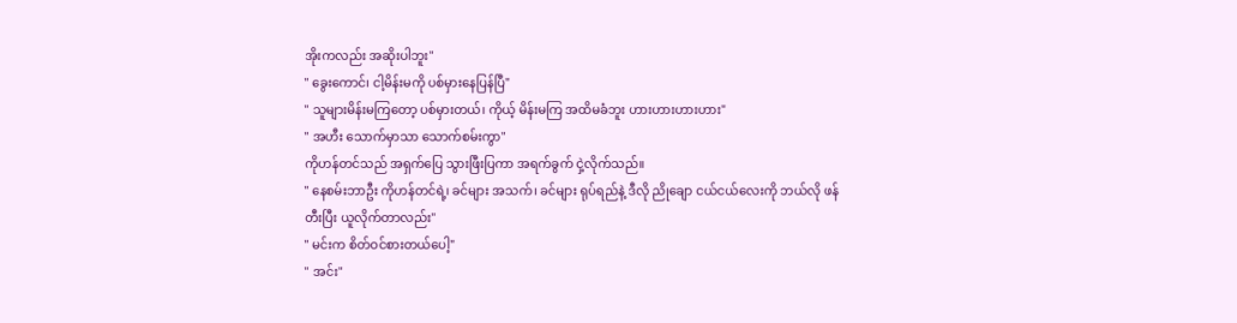အိုးကလည်း အဆိုးပါဘူး"
" ခွေးကောင်၊ ငါ့မိန်းမကို ပစ်မှားနေပြန်ပြီ"
" သူများမိန်းမကြတော့ ပစ်မှားတယ်၊ ကိုယ့် မိန်းမကြ အထိမခံဘူး ဟားဟားဟားဟား"
" အဟီး သောက်မှာသာ သောက်စမ်းကွာ"
ကိုဟန်တင်သည် အရှက်ပြေ သွားဖြီးပြကာ အရက်ခွက် ငှဲ့လိုက်သည်။
" နေစမ်းဘာဦး ကိုဟန်တင်ရဲ့၊ ခင်များ အသက်၊ ခင်များ ရုပ်ရည်နဲ့ ဒီလို ညိုချော ငယ်ငယ်လေးကို ဘယ်လို ဖန်တီးပြီး ယူလိုက်တာလည်း"
" မင်းက စိတ်ဝင်စားတယ်ပေါ့"
" အင်း"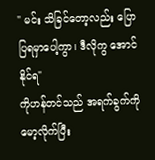" မင်း သိခြင်တော့လည်း ပြောပြရမှာပေါ့ကွာ၊ ဒီလိုကွ အောင်နိုင်ရ"
ကိုဟန်တင်သည် အရက်ခွက်ကို မော့လိုက်ပြီး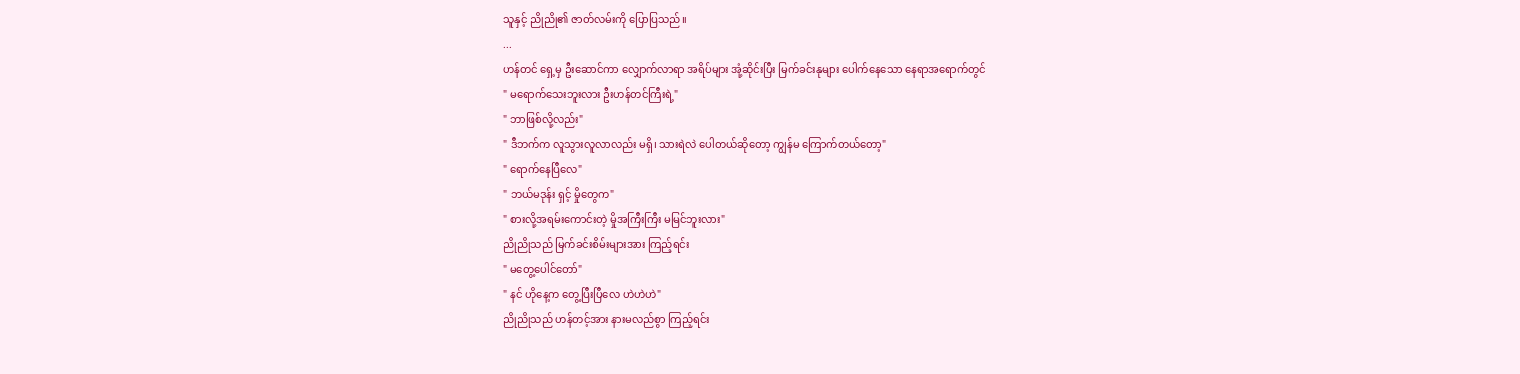သူနှင့် ညိုညို၏ ဇာတ်လမ်းကို ပြောပြသည်။
...
ဟန်တင် ရှေ့မှ ဦးဆောင်ကာ လျှောက်လာရာ အရိပ်များ အုံ့ဆိုင်းပြီး မြက်ခင်းနုများ ပေါက်နေသော နေရာအရောက်တွင်
" မရောက်သေးဘူးလား ဦးဟန်တင်ကြီးရဲ့"
" ဘာဖြစ်လို့လည်း"
" ဒီဘက်က လူသွားလူလာလည်း မရှိ၊ သားရဲလဲ ပေါတယ်ဆိုတော့ ကျွန်မ ကြောက်တယ်တော့"
" ရောက်နေပြီလေ"
" ဘယ်မဒုန်း ရှင့် မှိုတွေက"
" စားလို့အရမ်းကောင်းတဲ့ မှိုအကြီးကြီး မမြင်ဘူးလား"
ညိုညိုသည် မြက်ခင်းစိမ်းများအား ကြည့်ရင်း
" မတွေ့ပေါင်တော်"
" နင် ဟိုနေ့က တွေ့ပြီးပြီလေ ဟဲဟဲဟဲ"
ညိုညိုသည် ဟန်တင့်အား နားမလည်စွာ ကြည့်ရင်း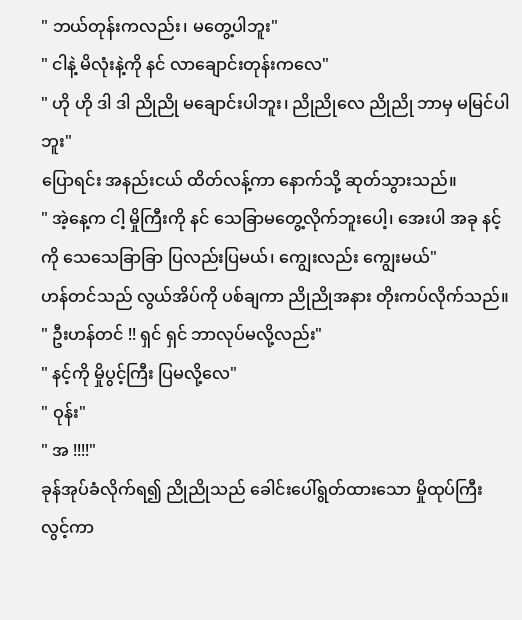" ဘယ်တုန်းကလည်း၊ မတွေ့ပါဘူး"
" ငါနဲ့ မိလုံးနဲ့ကို နင် လာချောင်းတုန်းကလေ"
" ဟို ဟို ဒါ ဒါ ညိုညို မချောင်းပါဘူး၊ ညိုညိုလေ ညိုညို ဘာမှ မမြင်ပါဘူး"
ပြောရင်း အနည်းငယ် ထိတ်လန့်ကာ နောက်သို့ ဆုတ်သွားသည်။
" အဲ့နေ့က ငါ့ မှိုကြီးကို နင် သေခြာမတွေ့လိုက်ဘူးပေါ့၊ အေးပါ အခု နင့်ကို သေသေခြာခြာ ပြလည်းပြမယ်၊ ကျွေးလည်း ကျွေးမယ်"
ဟန်တင်သည် လွယ်အိပ်ကို ပစ်ချကာ ညိုညိုအနား တိုးကပ်လိုက်သည်။
" ဦးဟန်တင် !! ရှင် ရှင် ဘာလုပ်မလို့လည်း"
" နင့်ကို မှိုပွင့်ကြီး ပြမလို့လေ"
" ဝုန်း"
" အ !!!!"
ခုန်အုပ်ခံလိုက်ရ၍ ညိုညိုသည် ခေါင်းပေါ်ရွတ်ထားသော မှိုထုပ်ကြီး လွင့်ကာ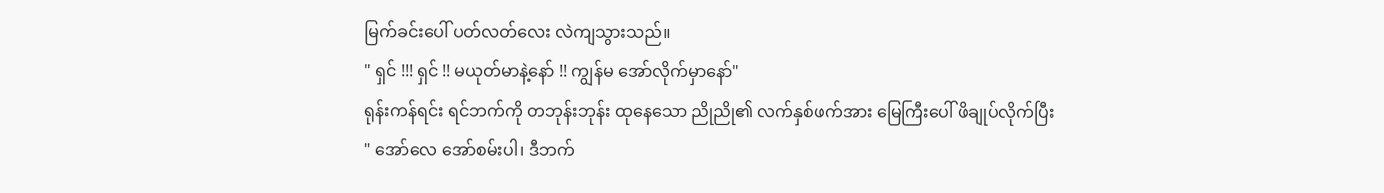မြက်ခင်းပေါ် ပတ်လတ်လေး လဲကျသွားသည်။
" ရှင် !!! ရှင် !! မယုတ်မာနဲ့နော် !! ကျွန်မ အော်လိုက်မှာနော်"
ရုန်းကန်ရင်း ရင်ဘက်ကို တဘုန်းဘုန်း ထုနေသော ညိုညို၏ လက်နှစ်ဖက်အား မြေကြီးပေါ် ဖိချုပ်လိုက်ပြီး
" အော်လေ အော်စမ်းပါ၊ ဒီဘက်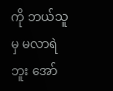ကို ဘယ်သူမှ မလာရဲဘူး အော်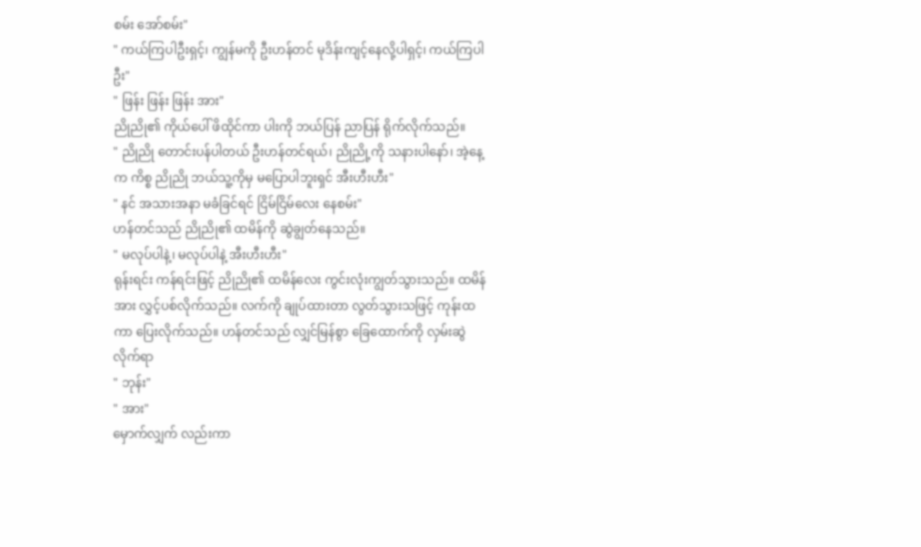စမ်း အော်စမ်း"
" ကယ်ကြပါဦးရှင့်၊ ကျွန်မကို ဦးဟန်တင် မုဒိန်းကျင့်နေလို့ပါရှင့်၊ ကယ်ကြပါဦး"
" ဖြန်း ဖြန်း ဖြန်း အား"
ညိုညို၏ ကိုယ်ပေါ် ဖိထိုင်ကာ ပါးကို ဘယ်ပြန် ညာပြန် ရိုက်လိုက်သည်။
" ညိုညို တောင်းပန်ပါတယ် ဦးဟန်တင်ရယ်၊ ညိုညို့ကို သနားပါနော်၊ အဲ့နေ့က ကိစ္စ ညိုညို ဘယ်သူ့ကိုမှ မပြောပါဘူးရှင် အီးဟီးဟီး"
" နင် အသားအနာ မခံခြင်ရင် ငြိမ်ငြိမ်လေး နေစမ်း"
ဟန်တင်သည် ညိုညို၏ ထမိန်ကို ဆွဲချွတ်နေသည်။
" မလုပ်ပါနဲ့၊ မလုပ်ပါနဲ့ အီးဟီးဟီး"
ရုန်းရင်း ကန်ရင်းဖြင့် ညိုညို၏ ထမိန်လေး ကွင်းလုံးကျွတ်သွားသည်။ ထမိန်အား လွှင့်ပစ်လိုက်သည်။ လက်ကို ချုပ်ထားတာ လွတ်သွားသဖြင့် ကုန်းထကာ ပြေးလိုက်သည်။ ဟန်တင်သည် လျှင်မြန်စွာ ခြေထောက်ကို လှမ်းဆွဲလိုက်ရာ
" ဘုန်း"
" အား"
မှောက်လျှက် လည်းကာ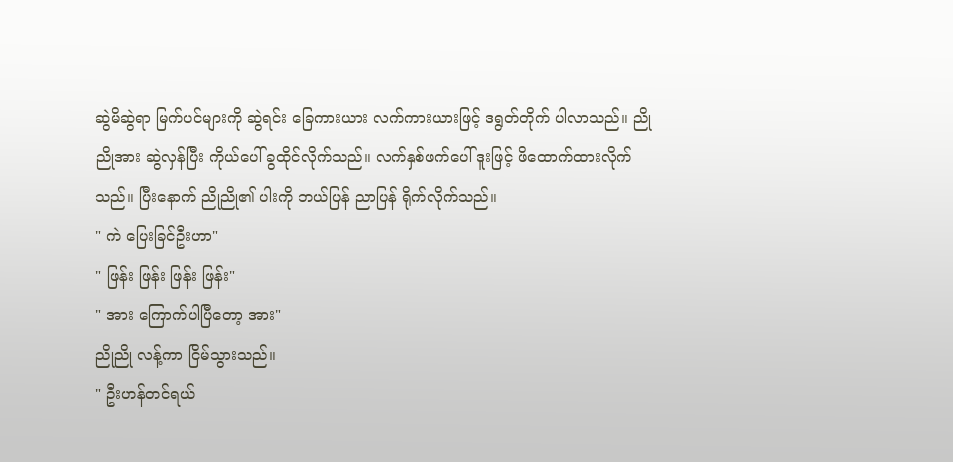ဆွဲမိဆွဲရာ မြက်ပင်များကို ဆွဲရင်း ခြေကားယား လက်ကားယားဖြင့် ဒရွတ်တိုက် ပါလာသည်။ ညိုညိုအား ဆွဲလှန်ပြီး ကိုယ်ပေါ် ခွထိုင်လိုက်သည်။ လက်နှစ်ဖက်ပေါ် ဒူးဖြင့် ဖိထောက်ထားလိုက်သည်။ ပြီးနောက် ညိုညို၏ ပါးကို ဘယ်ပြန် ညာပြန် ရိုက်လိုက်သည်။
" ကဲ ပြေးခြင်ဦးဟာ"
" ဖြန်း ဖြန်း ဖြန်း ဖြန်း"
" အား ကြောက်ပါပြီတော့ အား"
ညိုညို လန့်ကာ ငြိမ်သွားသည်။
" ဦးဟန်တင်ရယ်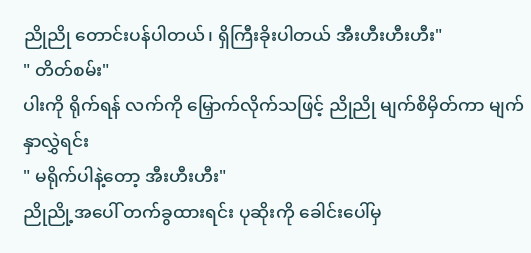ညိုညို တောင်းပန်ပါတယ်၊ ရှိကြီးခိုးပါတယ် အီးဟီးဟီးဟီး"
" တိတ်စမ်း"
ပါးကို ရိုက်ရန် လက်ကို မြှောက်လိုက်သဖြင့် ညိုညို မျက်စိမှိတ်ကာ မျက်နှာလွှဲရင်း
" မရိုက်ပါနဲ့တော့ အီးဟီးဟီး"
ညိုညို့အပေါ် တက်ခွထားရင်း ပုဆိုးကို ခေါင်းပေါ်မှ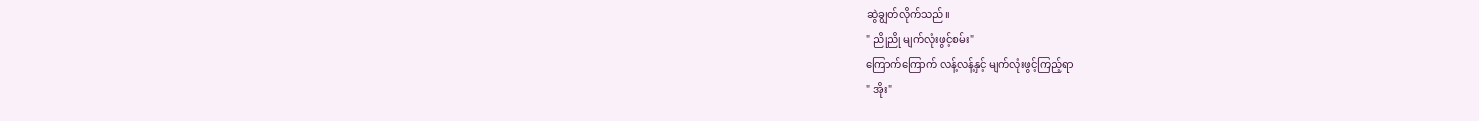ဆွဲချွတ်လိုက်သည်။
" ညိုညို မျက်လုံးဖွင့်စမ်း"
ကြောက်ကြောက် လန့်လန့်နှင့် မျက်လုံးဖွင့်ကြည့်ရာ
" အိုး"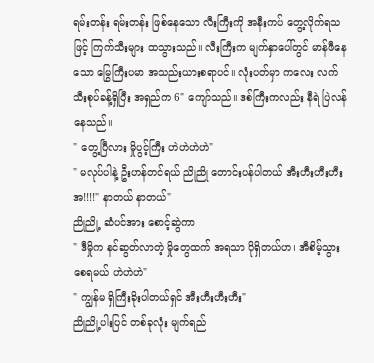ရမ်းတန်း ရမ်းတန်း ဖြစ်နေသော လီးကြီးကို အနီးကပ် တွေ့လိုက်ရသဖြင့် ကြက်သီးများ ထသွားသည်။ လီးကြီးက မျက်နှာပေါ်တွင် မာန်ဖီနေသော မြွေကြီးပမာ အသည်းယားစရာပင်။ လုံးပတ်မှာ ကလေး လက်သီးစုပ်ခန့်ရှိပြီး အရှည်က 6" ကျော်သည်။ ဒစ်ကြီးကလည်း နီရဲ ပြဲလန်နေသည်။
" တွေ့ပြီလား မှိုပွင့်ကြီး ဟဲဟဲဟဲဟဲ"
" မလုပ်ပါနဲ့ ဦးဟန်တင်ရယ် ညိုညို တောင်းပန်ပါတယ် အီးဟီးဟီးဟီး အ!!!!" နာတယ် နာတယ်"
ညိုညို့ ဆံပင်အား စောင့်ဆွဲကာ
" ဒီမှိုက နင်ဆွတ်လာတဲ့ မှိုတွေထက် အရသာ ပိုရှိတယ်ဟ၊ အီစိမ့်သွားစေရမယ် ဟဲဟဲဟဲ"
" ကျွန်မ ရှိကြီးခိုးပါတယ်ရှင် အီးဟီးဟီးဟီး"
ညိုညို့ပါးပြင် တစ်ခုလုံး မျက်ရည်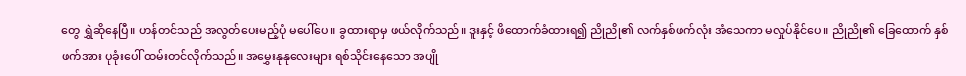တွေ ရွှဲဆိုနေပြီ။ ဟန်တင်သည် အလွတ်ပေးမည့်ပုံ မပေါ်ပေ။ ခွထားရာမှ ဖယ်လိုက်သည်။ ဒူးနှင့် ဖိထောက်ခံထားရ၍ ညိုညို၏ လက်နှစ်ဖက်လုံး အံသေကာ မလှုပ်နိုင်ပေ။ ညိုညို၏ ခြေထောက် နှစ်ဖက်အား ပုခုံးပေါ် ထမ်းတင်လိုက်သည်။ အမွှေးနုနုလေးများ ရစ်သိုင်းနေသော အပျို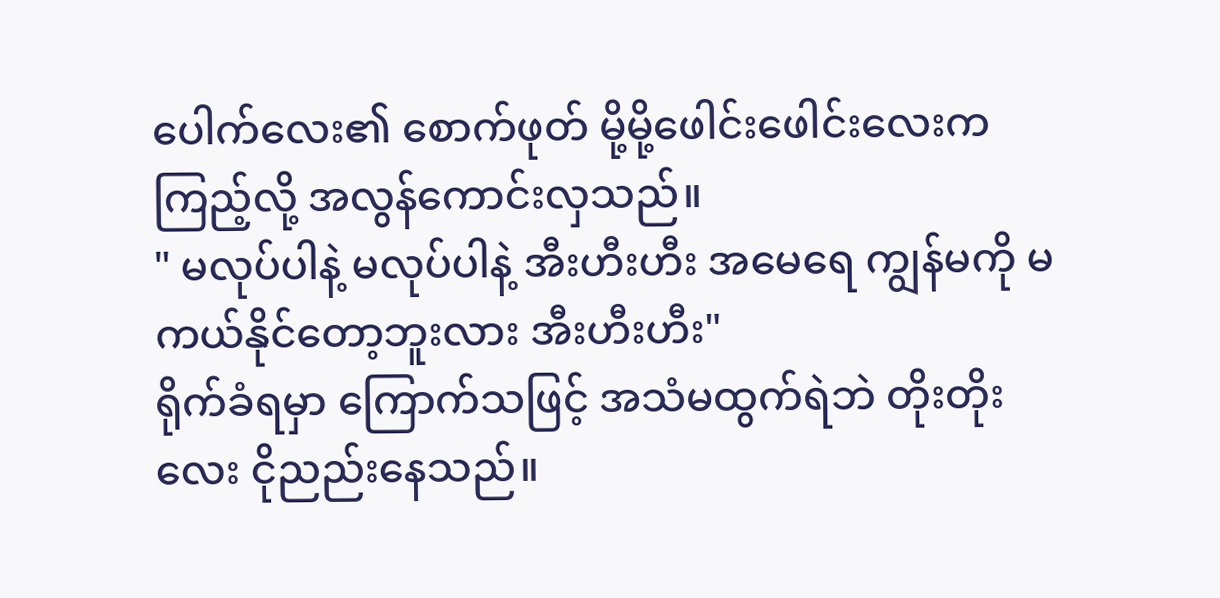ပေါက်လေး၏ စောက်ဖုတ် မို့မို့ဖေါင်းဖေါင်းလေးက ကြည့်လို့ အလွန်ကောင်းလှသည်။
" မလုပ်ပါနဲ့ မလုပ်ပါနဲ့ အီးဟီးဟီး အမေရေ ကျွန်မကို မကယ်နိုင်တော့ဘူးလား အီးဟီးဟီး"
ရိုက်ခံရမှာ ကြောက်သဖြင့် အသံမထွက်ရဲဘဲ တိုးတိုးလေး ငိုညည်းနေသည်။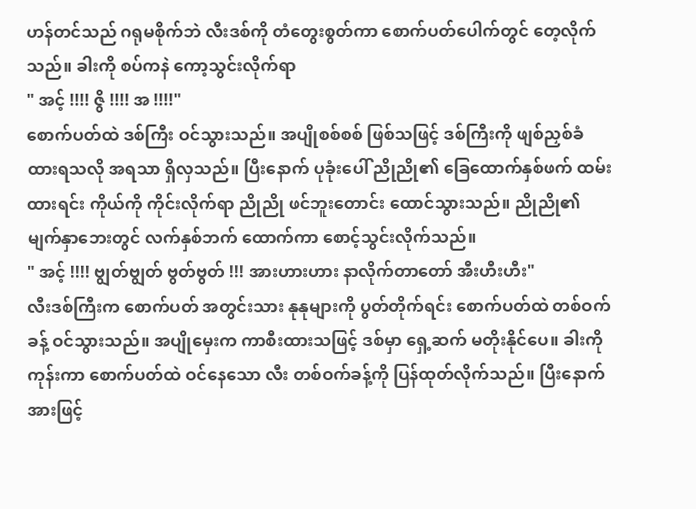ဟန်တင်သည် ဂရုမစိုက်ဘဲ လီးဒစ်ကို တံတွေးစွတ်ကာ စောက်ပတ်ပေါက်တွင် တေ့လိုက်သည်။ ခါးကို စပ်ကနဲ ကော့သွင်းလိုက်ရာ
" အင့် !!!! ဇွိ !!!! အ !!!!"
စောက်ပတ်ထဲ ဒစ်ကြီး ဝင်သွားသည်။ အပျိုစစ်စစ် ဖြစ်သဖြင့် ဒစ်ကြီးကို ဖျစ်ညှစ်ခံထားရသလို အရသာ ရှိလှသည်။ ပြီးနောက် ပုခုံးပေါ် ညိုညို၏ ခြေထောက်နှစ်ဖက် ထမ်းထားရင်း ကိုယ်ကို ကိုင်းလိုက်ရာ ညိုညို ဖင်ဘူးတောင်း ထောင်သွားသည်။ ညိုညို၏ မျက်နှာဘေးတွင် လက်နှစ်ဘက် ထောက်ကာ စောင့်သွင်းလိုက်သည်။
" အင့် !!!! ဗျွတ်ဗျွတ် ဗွတ်ဗွတ် !!! အားဟားဟား နာလိုက်တာတော် အီးဟီးဟီး"
လီးဒစ်ကြီးက စောက်ပတ် အတွင်းသား နုနုများကို ပွတ်တိုက်ရင်း စောက်ပတ်ထဲ တစ်ဝက်ခန့် ဝင်သွားသည်။ အပျိုမှေးက ကာစီးထားသဖြင့် ဒစ်မှာ ရှေ့ဆက် မတိုးနိုင်ပေ။ ခါးကို ကုန်းကာ စောက်ပတ်ထဲ ဝင်နေသော လီး တစ်ဝက်ခန့်ကို ပြန်ထုတ်လိုက်သည်။ ပြီးနောက် အားဖြင့်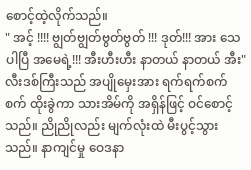စောင့်ထဲ့လိုက်သည်။
" အင့် !!!! ဗျွတ်ဗျွတ်ဗွတ်ဗွတ် !!! ဒုတ်!!! အား သေပါပြီ အမေရဲ့!!! အီးဟီးဟီး နာတယ် နာတယ် အီး"
လီးဒစ်ကြီးသည် အပျိုမှေးအား ရက်ရက်စက်စက် ထိုးခွဲကာ သားအိမ်ကို အရှိန်ဖြင့် ဝင်စောင့်သည်။ ညိုညိုလည်း မျက်လုံးထဲ မီးပွင့်သွားသည်။ နာကျင်မှု ဝေဒနာ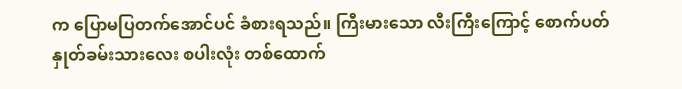က ပြောမပြတက်အောင်ပင် ခံစားရသည်။ ကြီးမားသော လီးကြီးကြောင့် စောက်ပတ် နှုတ်ခမ်းသားလေး စပါးလုံး တစ်ထောက်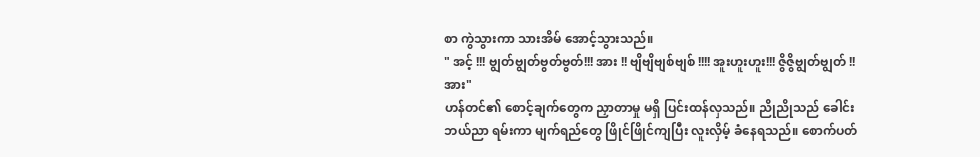စာ ကွဲသွားကာ သားအိမ် အောင့်သွားသည်။
" အင့် !!! ဗျွတ်ဗျွတ်ဗွတ်ဗွတ်!!! အား !! ဗျိဗျိဗျစ်ဗျစ် !!!! အူးဟူးဟူး!!! ဇွိဇွိဗျွတ်ဗျွတ် !! အား"
ဟန်တင်၏ စောင့်ချက်တွေက ညှာတာမှု မရှိ ပြင်းထန်လှသည်။ ညိုညိုသည် ခေါင်း ဘယ်ညာ ရမ်းကာ မျက်ရည်တွေ ဖြိုင်ဖြိုင်ကျပြီး လူးလှိမ့် ခံနေရသည်။ စောက်ပတ်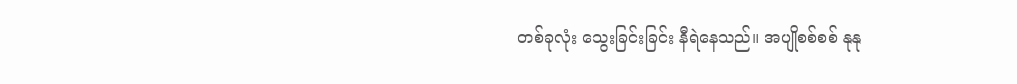တစ်ခုလုံး သွေးခြင်းခြင်း နီရဲနေသည်။ အပျိုစစ်စစ် နုနု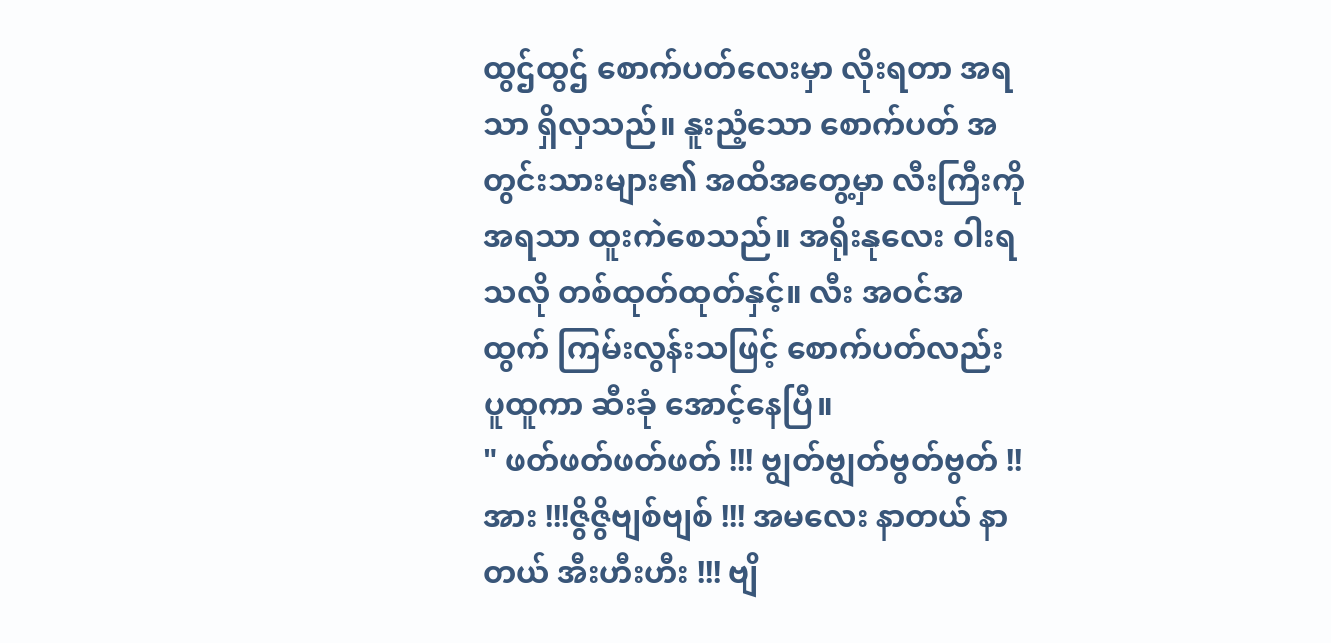ထွဌ်ထွဌ် စောက်ပတ်လေးမှာ လိုးရတာ အရသာ ရှိလှသည်။ နူးညံ့သော စောက်ပတ် အတွင်းသားများ၏ အထိအတွေ့မှာ လီးကြီးကို အရသာ ထူးကဲစေသည်။ အရိုးနုလေး ဝါးရသလို တစ်ထုတ်ထုတ်နှင့်။ လီး အဝင်အထွက် ကြမ်းလွန်းသဖြင့် စောက်ပတ်လည်း ပူထူကာ ဆီးခုံ အောင့်နေပြီ။
" ဖတ်ဖတ်ဖတ်ဖတ် !!! ဗျွတ်ဗျွတ်ဗွတ်ဗွတ် !! အား !!!ဇွိဇွိဗျစ်ဗျစ် !!! အမလေး နာတယ် နာတယ် အီးဟီးဟီး !!! ဗျိ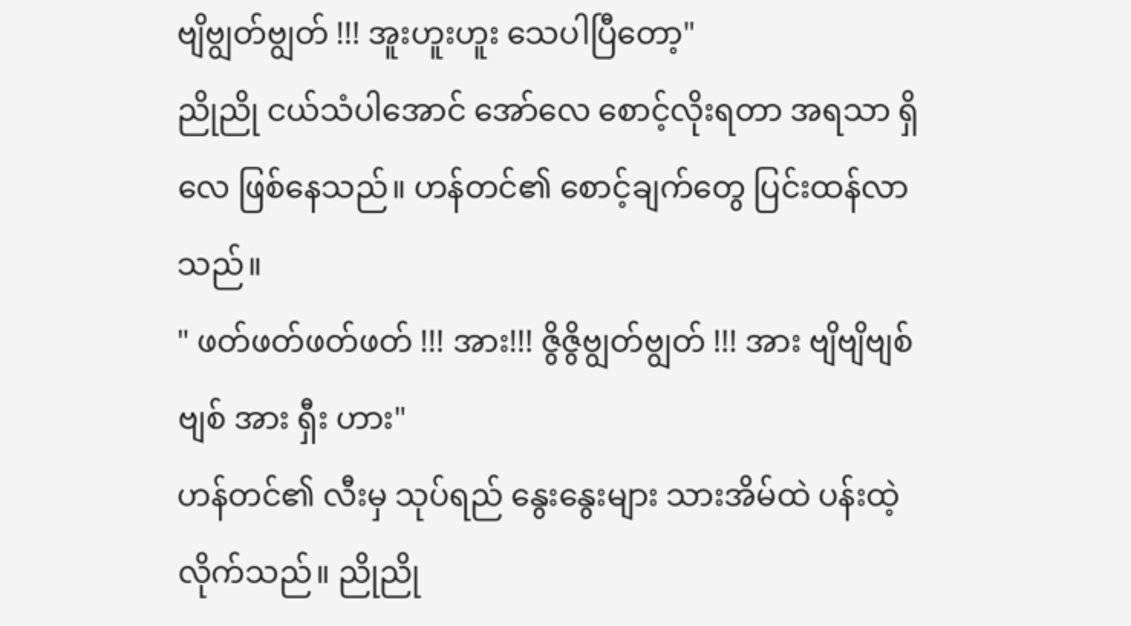ဗျိဗျွတ်ဗျွတ် !!! အူးဟူးဟူး သေပါပြီတော့"
ညိုညို ငယ်သံပါအောင် အော်လေ စောင့်လိုးရတာ အရသာ ရှိလေ ဖြစ်နေသည်။ ဟန်တင်၏ စောင့်ချက်တွေ ပြင်းထန်လာသည်။
" ဖတ်ဖတ်ဖတ်ဖတ် !!! အား!!! ဇွိဇွိဗျွတ်ဗျွတ် !!! အား ဗျိဗျိဗျစ်ဗျစ် အား ရှီး ဟား"
ဟန်တင်၏ လီးမှ သုပ်ရည် နွေးနွေးများ သားအိမ်ထဲ ပန်းထဲ့လိုက်သည်။ ညိုညို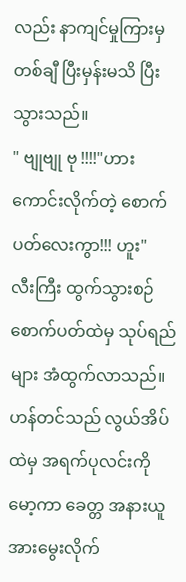လည်း နာကျင်မှုကြားမှ တစ်ချီ ပြီးမှန်းမသိ ပြီးသွားသည်။
" ဗျုဗျု ဗု !!!!"ဟား ကောင်းလိုက်တဲ့ စောက်ပတ်လေးကွာ!!! ဟူး"
လီးကြီး ထွက်သွားစဉ် စောက်ပတ်ထဲမှ သုပ်ရည်များ အံထွက်လာသည်။ ဟန်တင်သည် လွယ်အိပ်ထဲမှ အရက်ပုလင်းကို မော့ကာ ခေတ္တ အနားယူ အားမွေးလိုက်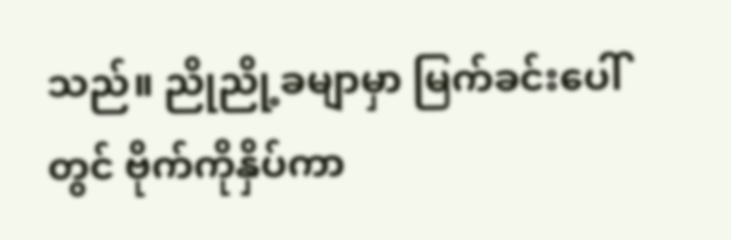သည်။ ညိုညို့ခမျာမှာ မြက်ခင်းပေါ်တွင် ဗိုက်ကိုနှိပ်ကာ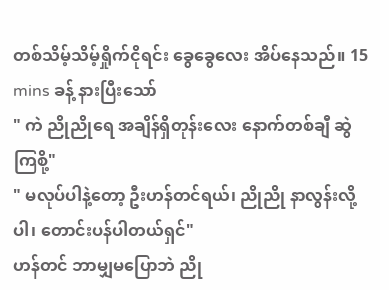တစ်သိမ့်သိမ့်ရှိုက်ငိုရင်း ခွေခွေလေး အိပ်နေသည်။ 15 mins ခန့် နားပြီးသော်
" ကဲ ညိုညိုရေ အချိန်ရှိတုန်းလေး နောက်တစ်ချီ ဆွဲကြစို့"
" မလုပ်ပါနဲ့တော့ ဦးဟန်တင်ရယ်၊ ညိုညို နာလွန်းလို့ပါ၊ တောင်းပန်ပါတယ်ရှင်"
ဟန်တင် ဘာမျှမပြောဘဲ ညို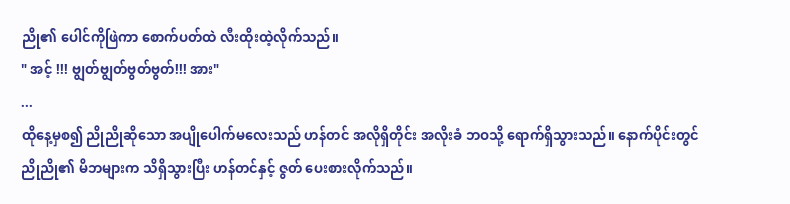ညို၏ ပေါင်ကိုဖြဲကာ စောက်ပတ်ထဲ လီးထိုးထဲ့လိုက်သည်။
" အင့် !!! ဗျွတ်ဗျွတ်ဗွတ်ဗွတ်!!! အား"
...
ထိုနေ့မှစ၍ ညိုညိုဆိုသော အပျိုပေါက်မလေးသည် ဟန်တင် အလိုရှိတိုင်း အလိုးခံ ဘဝသို့ ရောက်ရှိသွားသည်။ နောက်ပိုင်းတွင် ညိုညို၏ မိဘများက သိရှိသွားပြီး ဟန်တင်နှင့် ဇွတ် ပေးစားလိုက်သည်။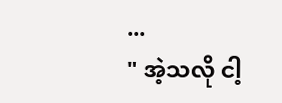...
" အဲ့သလို ငါ့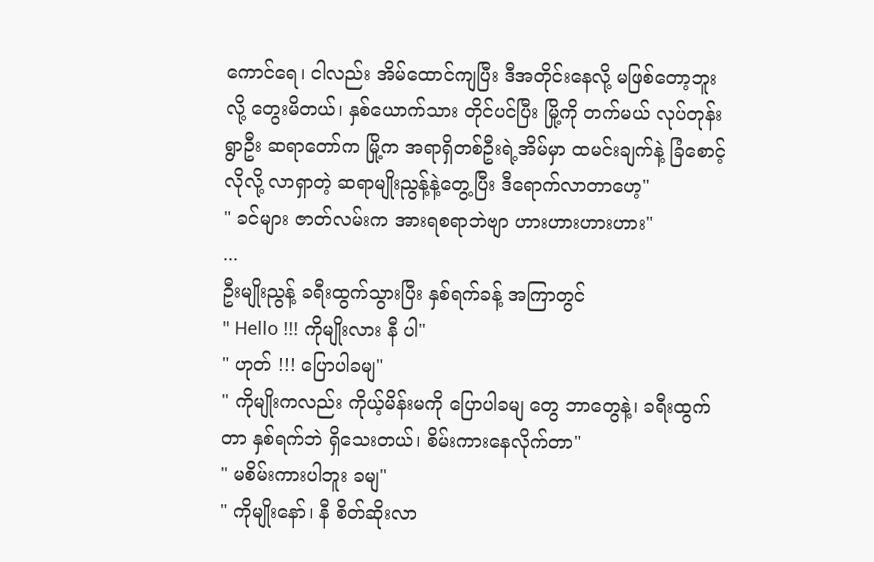ကောင်ရေ၊ ငါလည်း အိမ်ထောင်ကျပြီး ဒီအတိုင်းနေလို့ မဖြစ်တော့ဘူးလို့ တွေးမိတယ်၊ နှစ်ယောက်သား တိုင်ပင်ပြီး မြို့ကို တက်မယ် လုပ်တုန်း ရွာဦး ဆရာတော်က မြို့က အရာရှိတစ်ဦးရဲ့အိမ်မှာ ထမင်းချက်နဲ့ ခြံစောင့် လိုလို့ လာရှာတဲ့ ဆရာမျိုးညွန့်နဲ့တွေ့ပြီး ဒီရောက်လာတာဟေ့"
" ခင်များ ဇာတ်လမ်းက အားရစရာဘဲဗျာ ဟားဟားဟားဟား"
...
ဦးမျိုးညွန့် ခရီးထွက်သွားပြီး နှစ်ရက်ခန့် အကြာတွင်
" Hello !!! ကိုမျိုးလား နီ ပါ"
" ဟုတ် !!! ပြောပါခမျ"
" ကိုမျိုးကလည်း ကိုယ့်မိန်းမကို ပြောပါခမျ တွေ ဘာတွေနဲ့၊ ခရီးထွက်တာ နှစ်ရက်ဘဲ ရှိသေးတယ်၊ စိမ်းကားနေလိုက်တာ"
" မစိမ်းကားပါဘူး ခမျ"
" ကိုမျိုးနော်၊ နီ စိတ်ဆိုးလာ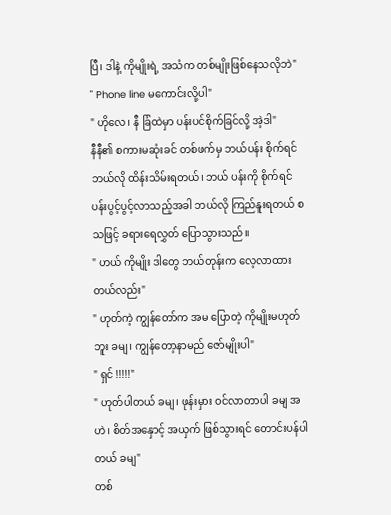ပြီ၊ ဒါနဲ့ ကိုမျိုးရဲ့ အသံက တစ်မျိုးဖြစ်နေသလိုဘဲ"
" Phone line မကောင်းလို့ပါ"
" ဟိုလေ၊ နီ ခြံထဲမှာ ပန်းပင်စိုက်ခြင်လို့ အဲ့ဒါ"
နီနီ၏ စကားမဆုံးခင် တစ်ဖက်မှ ဘယ်ပန်း စိုက်ရင် ဘယ်လို ထိန်းသိမ်းရတယ်၊ ဘယ် ပန်းကို စိုက်ရင် ပန်းပွင့်ပွင့်လာသည့်အခါ ဘယ်လို ကြည်နူးရတယ် စသဖြင့် ခရားရေလွှတ် ပြောသွားသည်။
" ဟယ် ကိုမျိုး ဒါတွေ ဘယ်တုန်းက လေ့လာထားတယ်လည်း"
" ဟုတ်ကဲ့ ကျွန်တော်က အမ ပြောတဲ့ ကိုမျိုးမဟုတ်ဘူး ခမျ၊ ကျွန်တော့နာမည် ဇော်မျိုးပါ"
" ရှင် !!!!!"
" ဟုတ်ပါတယ် ခမျ၊ ဖုန်းမှား ဝင်လာတာပါ ခမျ အဟဲ၊ စိတ်အနှောင့် အယှက် ဖြစ်သွားရင် တောင်းပန်ပါတယ် ခမျ"
တစ်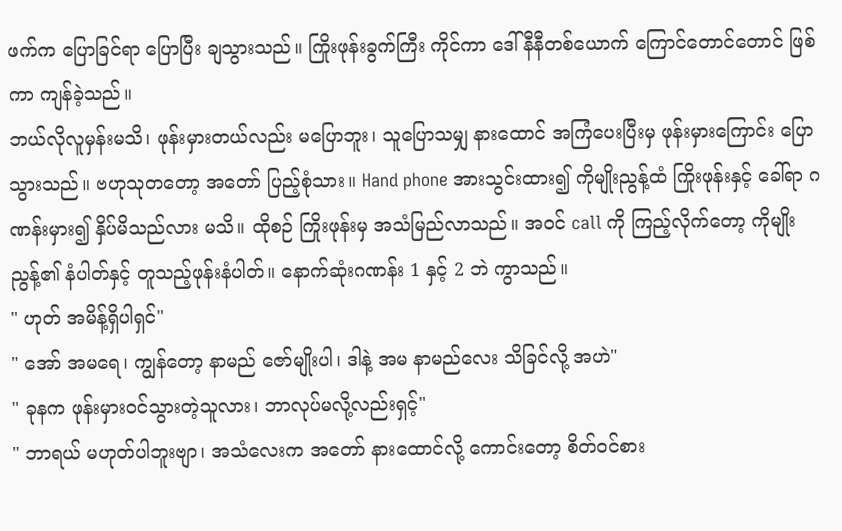ဖက်က ပြောခြင်ရာ ပြောပြီး ချသွားသည်။ ကြိုးဖုန်းခွက်ကြီး ကိုင်ကာ ဒေါ်နီနီတစ်ယောက် ကြောင်တောင်တောင် ဖြစ်ကာ ကျန်ခဲ့သည်။
ဘယ်လိုလူမှန်းမသိ၊ ဖုန်းမှားတယ်လည်း မပြောဘူး၊ သူပြောသမျှ နားထောင် အကြံပေးပြီးမှ ဖုန်းမှားကြောင်း ပြောသွားသည်။ ဗဟုသုတတော့ အတော် ပြည့်စုံသား။ Hand phone အားသွင်းထား၍ ကိုမျိုးညွန့်ထံ ကြိုးဖုန်းနှင့် ခေါ်ရာ ဂဏန်းမှား၍ နှိပ်မိသည်လား မသိ။ ထိုစဉ် ကြိုးဖုန်းမှ အသံမြည်လာသည်။ အဝင် call ကို ကြည့်လိုက်တော့ ကိုမျိုးညွန့်၏ နံပါတ်နှင့် တူသည့်ဖုန်းနံပါတ်။ နောက်ဆုံးဂဏန်း 1 နှင့် 2 ဘဲ ကွာသည်။
" ဟုတ် အမိန့်ရှိပါရှင်"
" အော် အမရေ၊ ကျွန်တော့ နာမည် ဇော်မျိုးပါ၊ ဒါနဲ့ အမ နာမည်လေး သိခြင်လို့ အဟဲ"
" ခုနက ဖုန်းမှားဝင်သွားတဲ့သူလား၊ ဘာလုပ်မလို့လည်းရှင့်"
" ဘာရယ် မဟုတ်ပါဘူးဗျာ၊ အသံလေးက အတော် နားထောင်လို့ ကောင်းတော့ စိတ်ဝင်စား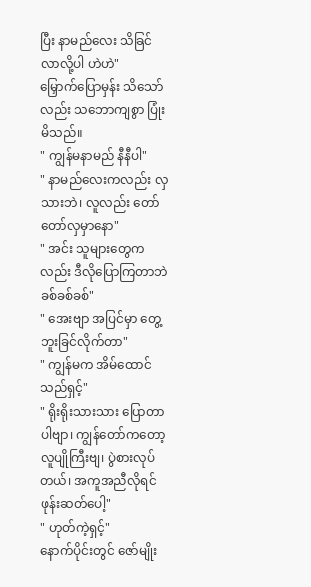ပြီး နာမည်လေး သိခြင်လာလို့ပါ ဟဲဟဲ"
မြှောက်ပြောမှန်း သိသော်လည်း သဘောကျစွာ ပြုံးမိသည်။
" ကျွန်မနာမည် နီနီပါ"
" နာမည်လေးကလည်း လှသားဘဲ၊ လူလည်း တော်တော်လှမှာနော"
" အင်း သူများတွေကလည်း ဒီလိုပြောကြတာဘဲ ခစ်ခစ်ခစ်"
" အေးဗျာ အပြင်မှာ တွေ့ဘူးခြင်လိုက်တာ"
" ကျွန်မက အိမ်ထောင်သည်ရှင့်"
" ရိုးရိုးသားသား ပြောတာပါဗျာ၊ ကျွန်တော်ကတော့ လူပျိုကြီးဗျ၊ ပွဲစားလုပ်တယ်၊ အကူအညီလိုရင် ဖုန်းဆတ်ပေါ့"
" ဟုတ်ကဲ့ရှင့်"
နောက်ပိုင်းတွင် ဇော်မျိုး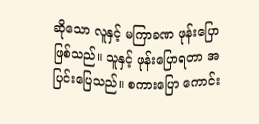ဆိုသော လူနှင့် မကြာခဏ ဖုန်းပြောဖြစ်သည်။ သူနှင့် ဖုန်းပြောရတာ အပြင်းပြေသည်။ စကားပြော ကောင်း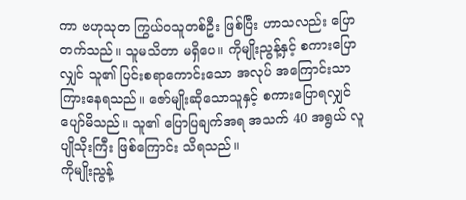ကာ ဗဟုသုတ ကြွယ်ဝသူတစ်ဦး ဖြစ်ပြီး ဟာသလည်း ပြောတက်သည်။ သူမသိတာ မရှိပေ။ ကိုမျိုးညွန့်နှင့် စကားပြောလျှင် သူ၏ ပြင်းစရာကောင်းသော အလုပ် အကြောင်းသာ ကြားနေရသည်။ ဇော်မျိုးဆိုသောသူနှင့် စကားပြောရလျှင် ပျော်မိသည်။ သူ၏ ပြောပြချက်အရ အသက် 40 အရွယ် လူပျိုသိုးကြီး ဖြစ်ကြောင်း သိရသည်။
ကိုမျိုးညွန့်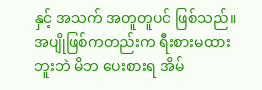နှင့် အသက် အတူတူပင် ဖြစ်သည်။ အပျိုဖြစ်ကတည်းက ရီးစားမထားဘူးဘဲ မိဘ ပေးစားရ အိမ်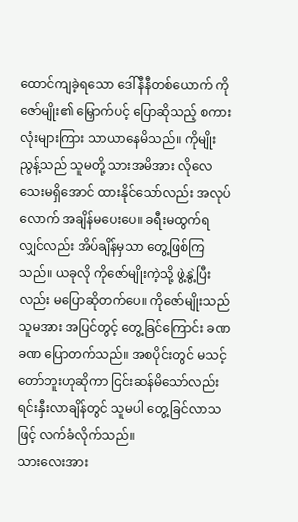ထောင်ကျခဲ့ရသော ဒေါ်နီနီတစ်ယောက် ကိုဇော်မျိုး၏ မြှောက်ပင့် ပြောဆိုသည့် စကားလုံးများကြား သာယာနေမိသည်။ ကိုမျိုးညွန့်သည် သူမတို့ သားအမိအား လိုလေသေးမရှိအောင် ထားနိုင်သော်လည်း အလုပ်လောက် အချိန်မပေးပေ။ ခရီးမထွက်ရလျှင်လည်း အိပ်ချိန်မှသာ တွေ့ဖြစ်ကြသည်။ ယခုလို ကိုဇော်မျိုးကဲ့သို့ ဖွဲ့နွဲ့ပြီးလည်း မပြောဆိုတက်ပေ။ ကိုဇော်မျိုးသည် သူမအား အပြင်တွင့် တွေ့ခြင်ကြောင်း ခဏခဏ ပြောတက်သည်။ အစပိုင်းတွင် မသင့်တော်ဘူးဟုဆိုကာ ငြင်းဆန်မိသော်လည်း ရင်းနှီးလာချိန်တွင် သူမပါ တွေ့ခြင်လာသဖြင့် လက်ခံလိုက်သည်။
သားလေးအား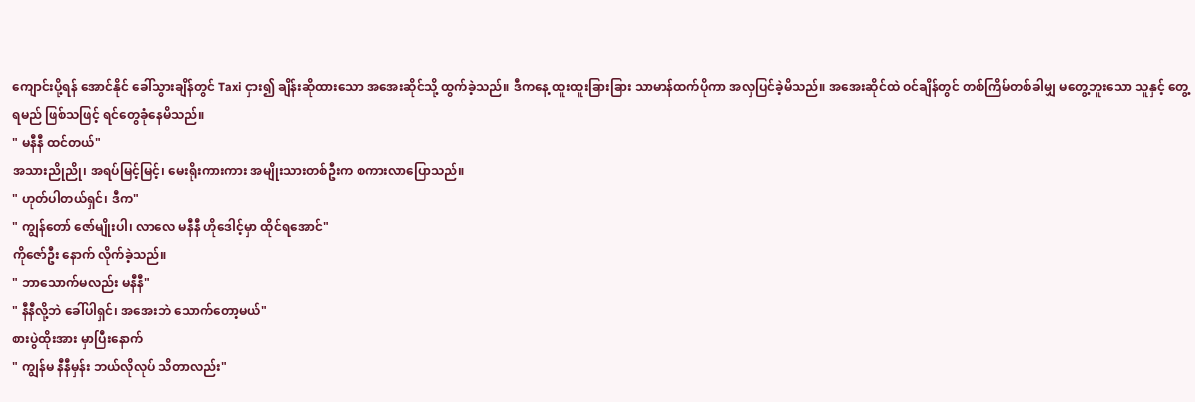ကျောင်းပို့ရန် အောင်နိုင် ခေါ်သွားချိန်တွင် Taxi ငှား၍ ချိန်းဆိုထားသော အအေးဆိုင်သို့ ထွက်ခဲ့သည်။ ဒီကနေ့ ထူးထူးခြားခြား သာမာန်ထက်ပိုကာ အလှပြင်ခဲ့မိသည်။ အအေးဆိုင်ထဲ ဝင်ချိန်တွင် တစ်ကြိမ်တစ်ခါမျှ မတွေ့ဘူးသော သူနှင့် တွေ့ရမည် ဖြစ်သဖြင့် ရင်တွေခုံနေမိသည်။
" မနီနီ ထင်တယ်"
အသားညိုညို၊ အရပ်မြင့်မြင့်၊ မေးရိုးကားကား အမျိုးသားတစ်ဦးက စကားလာပြောသည်။
" ဟုတ်ပါတယ်ရှင်၊ ဒီက"
" ကျွန်တော် ဇော်မျိုးပါ၊ လာလေ မနီနီ ဟိုဒေါင့်မှာ ထိုင်ရအောင်"
ကိုဇော်ဦး နောက် လိုက်ခဲ့သည်။
" ဘာသောက်မလည်း မနီနီ"
" နီနီလို့ဘဲ ခေါ်ပါရှင်၊ အအေးဘဲ သောက်တော့မယ်"
စားပွဲထိုးအား မှာပြီးနောက်
" ကျွန်မ နီနီမှန်း ဘယ်လိုလုပ် သိတာလည်း"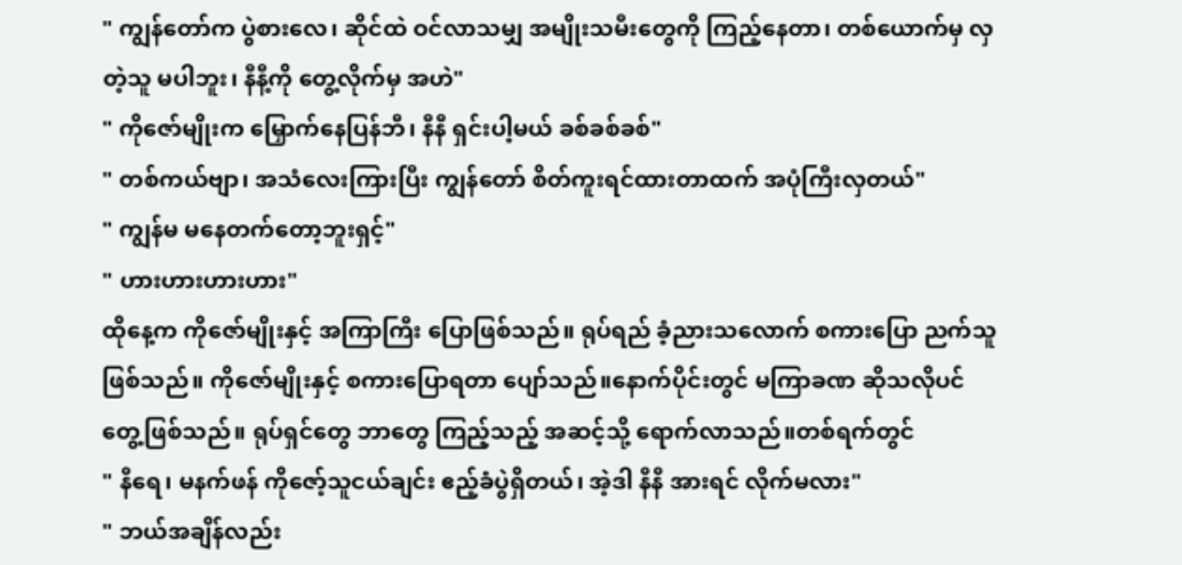" ကျွန်တော်က ပွဲစားလေ၊ ဆိုင်ထဲ ဝင်လာသမျှ အမျိုးသမီးတွေကို ကြည့်နေတာ၊ တစ်ယောက်မှ လှတဲ့သူ မပါဘူး၊ နီနီ့ကို တွေ့လိုက်မှ အဟဲ"
" ကိုဇော်မျိုးက မြှောက်နေပြန်ဘီ၊ နီနီ ရှင်းပါ့မယ် ခစ်ခစ်ခစ်"
" တစ်ကယ်ဗျာ၊ အသံလေးကြားပြီး ကျွန်တော် စိတ်ကူးရင်ထားတာထက် အပုံကြီးလှတယ်"
" ကျွန်မ မနေတက်တော့ဘူးရှင့်"
" ဟားဟားဟားဟား"
ထိုနေ့က ကိုဇော်မျိုးနှင့် အကြာကြီး ပြောဖြစ်သည်။ ရုပ်ရည် ခံ့ညားသလောက် စကားပြော ညက်သူဖြစ်သည်။ ကိုဇော်မျိုးနှင့် စကားပြောရတာ ပျော်သည်။နောက်ပိုင်းတွင် မကြာခဏ ဆိုသလိုပင် တွေ့ဖြစ်သည်။ ရုပ်ရှင်တွေ ဘာတွေ ကြည့်သည့် အဆင့်သို့ ရောက်လာသည်။တစ်ရက်တွင်
" နီရေ၊ မနက်ဖန် ကိုဇော့်သူငယ်ချင်း ဧည့်ခံပွဲရှိတယ်၊ အဲ့ဒါ နီနီ အားရင် လိုက်မလား"
" ဘယ်အချိန်လည်း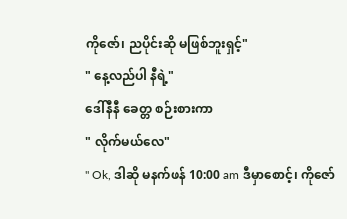ကိုဇော်၊ ညပိုင်းဆို မဖြစ်ဘူးရှင့်"
" နေ့လည်ပါ နီရဲ့"
ဒေါ်နီနီ ခေတ္တ စဉ်းစားကာ
" လိုက်မယ်လေ"
" Ok, ဒါဆို မနက်ဖန် 10:00 am ဒီမှာစောင့်၊ ကိုဇော်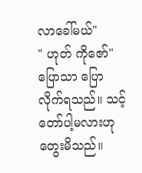လာခေါ်မယ်"
" ဟုတ် ကိုဇော်"
ပြောသာ ပြောလိုက်ရသည်။ သင့်တော်ပါ့မလားဟု တွေးမိသည်။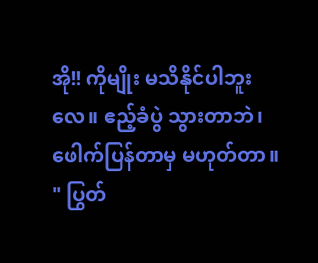အို!! ကိုမျိုး မသိနိုင်ပါဘူးလေ။ ဧည့်ခံပွဲ သွားတာဘဲ၊ ဖေါက်ပြန်တာမှ မဟုတ်တာ။
" ပြွတ်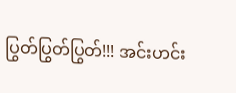ပြွတ်ပြွတ်ပြွတ်!!! အင်းဟင်း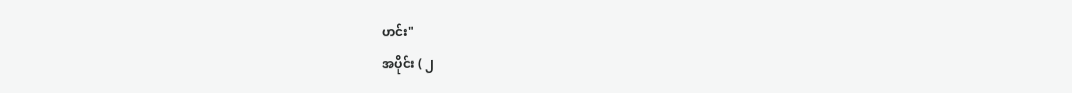ဟင်း"
အပိုင်း ( ၂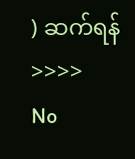) ဆက်ရန် >>>>
No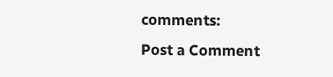comments:
Post a Comment